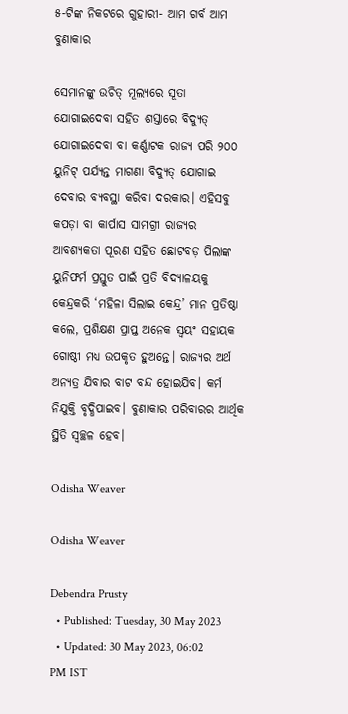୫-ଟିଙ୍କ ନିକଟରେ ଗୁହାରୀ- ଆମ ଗର୍ବ ଆମ ବୁଣାକାର

ସେମାନଙ୍କୁ ଉଚିତ୍‌ ମୂଲ୍ୟରେ ସୂତା ଯୋଗାଇଦେବା ସହିତ ଶସ୍ତାରେ ବିଦ୍ୟୁତ୍‌ ଯୋଗାଇଦେବା ବା କର୍ଣ୍ଣାଟକ ରାଜ୍ୟ ପରି ୨୦୦ ୟୁନିଟ୍‌ ପର୍ଯ୍ୟନ୍ତ ମାଗଣା ବିଦ୍ୟୁତ୍‌ ଯୋଗାଇ ଦେବାର ବ୍ୟବସ୍ଥା କରିବା ଦରକାର। ଏହିସବୁ କପଡ଼ା ବା କାର୍ପାସ ସାମଗ୍ରୀ ରାଜ୍ୟର ଆବଶ୍ୟକତା ପୂରଣ ସହିତ ଛୋଟବଡ଼ ପିଲାଙ୍କ ୟୁନିଫର୍ମ ପ୍ରସ୍ତୁତ ପାଇଁ ପ୍ରତି ବିଦ୍ୟାଳୟକୁ କେନ୍ଦ୍ରକରି ‘ମହିଳା ସିଲାଇ କେନ୍ଦ୍ର’ ମାନ ପ୍ରତିଷ୍ଠା କଲେ, ପ୍ରଶିକ୍ଷଣ ପ୍ରାପ୍ତ ଅନେକ ସ୍ୱୟଂ ସହାୟକ ଗୋଷ୍ଠୀ ମଧ୍ୟ ଉପକୃତ ହୁଅନ୍ତେ। ରାଜ୍ୟର ଅର୍ଥ ଅନ୍ୟତ୍ର ଯିବାର ବାଟ ବନ୍ଦ ହୋଇଯିବ। କର୍ମ ନିଯୁକ୍ତି ବୃଦ୍ଧିପାଇବ। ବୁଣାକାର ପରିବାରର ଆର୍ଥିକ ସ୍ଥିତି ସ୍ୱଚ୍ଛଳ ହେବ।

Odisha Weaver

Odisha Weaver

Debendra Prusty
  • Published: Tuesday, 30 May 2023
  • Updated: 30 May 2023, 06:02 PM IST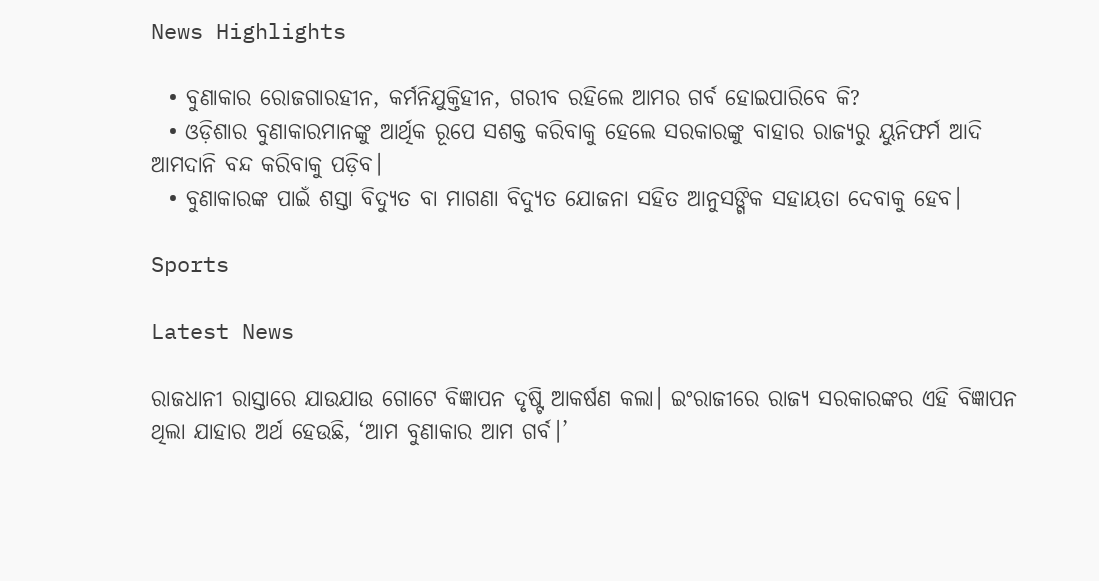News Highlights

  • ବୁଣାକାର ରୋଜଗାରହୀନ, କର୍ମନିଯୁକ୍ତିହୀନ, ଗରୀବ ରହିଲେ ଆମର ଗର୍ବ ହୋଇପାରିବେ କି?
  • ଓଡ଼ିଶାର ବୁଣାକାରମାନଙ୍କୁ ଆର୍ଥିକ ରୂପେ ସଶକ୍ତ କରିବାକୁ ହେଲେ ସରକାରଙ୍କୁ ବାହାର ରାଜ୍ୟରୁ ୟୁନିଫର୍ମ ଆଦି ଆମଦାନି ବନ୍ଦ କରିବାକୁ ପଡ଼ିବ।
  • ବୁଣାକାରଙ୍କ ପାଇଁ ଶସ୍ତା ବିଦ୍ୟୁତ ବା ମାଗଣା ବିଦ୍ୟୁତ ଯୋଜନା ସହିତ ଆନୁସଙ୍ଗିକ ସହାୟତା ଦେବାକୁ ହେବ।

Sports

Latest News

ରାଜଧାନୀ ରାସ୍ତାରେ ଯାଉଯାଉ ଗୋଟେ ବିଜ୍ଞାପନ ଦୃଷ୍ଟି ଆକର୍ଷଣ କଲା। ଇଂରାଜୀରେ ରାଜ୍ୟ ସରକାରଙ୍କର ଏହି ବିଜ୍ଞାପନ ଥିଲା ଯାହାର ଅର୍ଥ ହେଉଛି, ‘ଆମ ବୁଣାକାର ଆମ ଗର୍ବ।’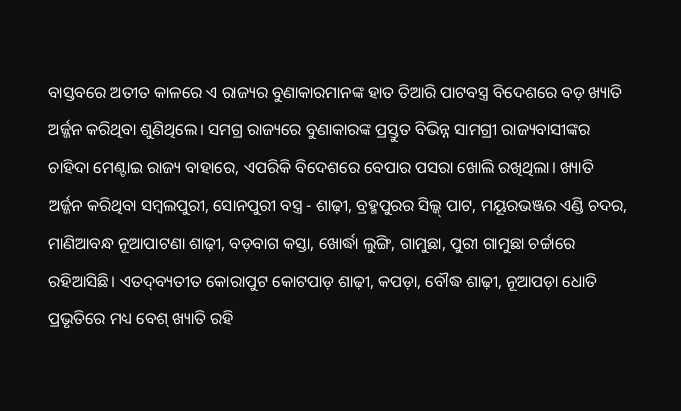ବାସ୍ତବରେ ଅତୀତ କାଳରେ ଏ ରାଜ୍ୟର ବୁଣାକାରମାନଙ୍କ ହାତ ତିଆରି ପାଟବସ୍ତ୍ର ବିଦେଶରେ ବଡ଼ ଖ୍ୟାତି ଅର୍ଜ୍ଜନ କରିଥିବା ଶୁଣିଥିଲେ। ସମଗ୍ର ରାଜ୍ୟରେ ବୁଣାକାରଙ୍କ ପ୍ରସ୍ତୁତ ବିଭିନ୍ନ ସାମଗ୍ରୀ ରାଜ୍ୟବାସୀଙ୍କର ଚାହିଦା ମେଣ୍ଟାଇ ରାଜ୍ୟ ବାହାରେ, ଏପରିକି ବିଦେଶରେ ବେପାର ପସରା ଖୋଲି ରଖିଥିଲା। ଖ୍ୟାତି ଅର୍ଜ୍ଜନ କରିଥିବା ସମ୍ବଲପୁରୀ, ସୋନପୁରୀ ବସ୍ତ୍ର - ଶାଢ଼ୀ, ବ୍ରହ୍ମପୁରର ସିଲ୍କ୍‌ ପାଟ, ମୟୂରଭଞ୍ଜର ଏଣ୍ଡି ଚଦର, ମାଣିଆବନ୍ଧ ନୂଆପାଟଣା ଶାଢ଼ୀ, ବଡ଼ବାଗ କସ୍ତା, ଖୋର୍ଦ୍ଧା ଲୁଙ୍ଗି, ଗାମୁଛା, ପୁରୀ ଗାମୁଛା ଚର୍ଚ୍ଚାରେ ରହିଆସିଛି। ଏତଦ୍‌ବ୍ୟତୀତ କୋରାପୁଟ କୋଟପାଡ଼ ଶାଢ଼ୀ, କପଡ଼ା, ବୌଦ୍ଧ ଶାଢ଼ୀ, ନୂଆପଡ଼ା ଧୋତି ପ୍ରଭୃତିରେ ମଧ୍ୟ ବେଶ୍‌ ଖ୍ୟାତି ରହି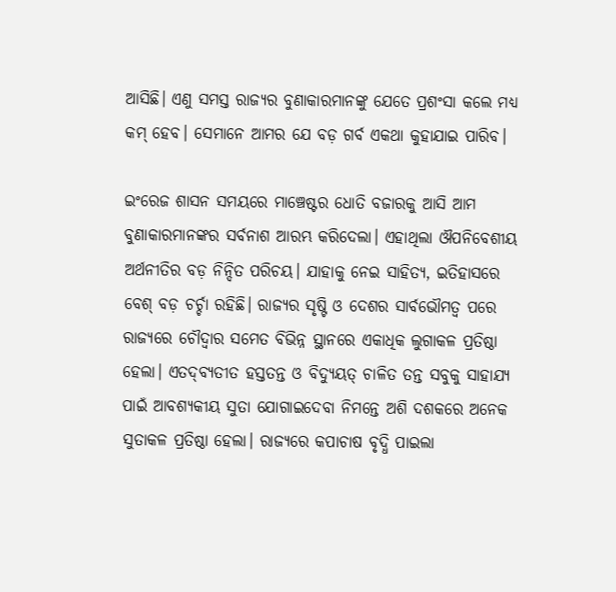ଆସିଛି। ଏଣୁ ସମସ୍ତ ରାଜ୍ୟର ବୁଣାକାରମାନଙ୍କୁ ଯେତେ ପ୍ରଶଂସା କଲେ ମଧ୍ୟ କମ୍‌ ହେବ। ସେମାନେ ଆମର ଯେ ବଡ଼ ଗର୍ବ ଏକଥା କୁହାଯାଇ ପାରିବ।

ଇଂରେଜ ଶାସନ ସମୟରେ ମାଞ୍ଚେଷ୍ଟର ଧୋତି ବଜାରକୁ ଆସି ଆମ ବୁଣାକାରମାନଙ୍କର ସର୍ବନାଶ ଆରମ୍ଭ କରିଦେଲା। ଏହାଥିଲା ଔପନିବେଶୀୟ ଅର୍ଥନୀତିର ବଡ଼ ନିନ୍ଦିତ ପରିଚୟ। ଯାହାକୁ ନେଇ ସାହିତ୍ୟ, ଇତିହାସରେ ବେଶ୍‌ ବଡ଼ ଚର୍ଚ୍ଚା ରହିଛି। ରାଜ୍ୟର ସୃଷ୍ଟି ଓ ଦେଶର ସାର୍ବଭୌମତ୍ୱ ପରେ ରାଜ୍ୟରେ ଚୌଦ୍ୱାର ସମେତ ବିଭିନ୍ନ ସ୍ଥାନରେ ଏକାଧିକ ଲୁଗାକଳ ପ୍ରତିଷ୍ଠା ହେଲା। ଏତଦ୍‌ବ୍ୟତୀତ ହସ୍ତତନ୍ତ ଓ ବିଦ୍ୟୁୟତ୍‌ ଚାଳିତ ତନ୍ତ ସବୁକୁ ସାହାଯ୍ୟ ପାଇଁ ଆବଶ୍ୟକୀୟ ସୁତା ଯୋଗାଇଦେବା ନିମନ୍ତେ ଅଶି ଦଶକରେ ଅନେକ ସୁତାକଳ ପ୍ରତିଷ୍ଠା ହେଲା। ରାଜ୍ୟରେ କପାଚାଷ ବୃଦ୍ଧି ପାଇଲା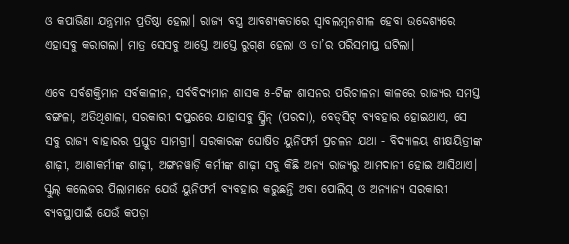ଓ କପାଭିଣା ଯନ୍ତ୍ରମାନ ପ୍ରତିଷ୍ଠା ହେଲା। ରାଜ୍ୟ ବସ୍ତ୍ର ଆବଶ୍ୟକତାରେ ସ୍ୱାବଲମ୍ବନଶୀଳ ହେବା ଉଦ୍ଦେଶ୍ୟରେ ଏହାସବୁ କରାଗଲା। ମାତ୍ର ସେସବୁ ଆସ୍ତେ ଆସ୍ତେ ରୁଗ୍‌ଣ ହେଲା ଓ ତା’ର ପରିସମାପ୍ତ ଘଟିଲା।

ଏବେ ସର୍ବଶକ୍ତିମାନ ସର୍ବକାଳୀନ, ସର୍ବବିଦ୍ୟମାନ ଶାସକ ୫-ଟିଙ୍କ ଶାସନର ପରିଚାଳନା କାଳରେ ରାଜ୍ୟର ସମସ୍ତ ବଙ୍ଗଳା, ଅତିଥିଶାଳା, ସରକାରୀ ଦପ୍ତରରେ ଯାହାସବୁ ସ୍କ୍ରିନ୍‌ (ପରଦା), ବେଡ୍‌ସିଟ୍‌ ବ୍ୟବହାର ହୋଇଥାଏ, ସେ ସବୁ ରାଜ୍ୟ ବାହାରର ପ୍ରସ୍ତୁତ ସାମଗ୍ରୀ। ସରକାରଙ୍କ ଘୋଷିତ ୟୁନିଫର୍ମ ପ୍ରଚଳନ ଯଥା - ବିଦ୍ୟାଳୟ ଶୀକ୍ଷୟିତ୍ରୀଙ୍କ ଶାଢ଼ୀ, ଆଶାକର୍ମୀଙ୍କ ଶାଢ଼ୀ, ଅଙ୍ଗନୱାଡ଼ି କର୍ମୀଙ୍କ ଶାଢ଼ୀ ସବୁ କିଛି ଅନ୍ୟ ରାଜ୍ୟରୁ ଆମଦାନୀ ହୋଇ ଆସିଥାଏ। ସ୍କୁଲ୍‌ କଲେଜର ପିଲାମାନେ ଯେଉଁ ୟୁନିଫର୍ମ ବ୍ୟବହାର କରୁଛନ୍ତି ଅବା ପୋଲିସ୍‌ ଓ ଅନ୍ୟାନ୍ୟ ସରକାରୀ ବ୍ୟବସ୍ଥାପାଇଁ ଯେଉଁ କପଡ଼ା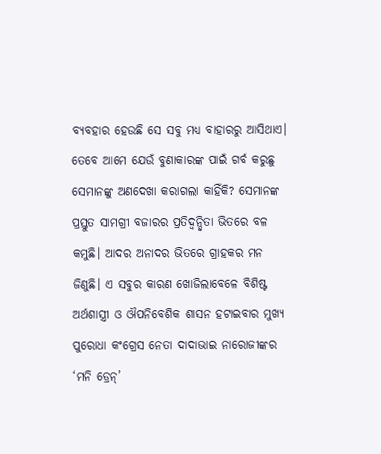ବ୍ୟବହାର ହେଉଛି ସେ ସବୁ ମଧ୍ୟ ବାହାରରୁ ଆସିଥାଏ। ତେବେ ଆମେ ଯେଉଁ ବୁଣାକାରଙ୍କ ପାଇଁ ଗର୍ବ କରୁଛୁ ସେମାନଙ୍କୁ ଅଣଦେଖା କରାଗଲା କାହିଁକି? ସେମାନଙ୍କ ପ୍ରସ୍ତୁତ ସାମଗ୍ରୀ ବଜାରର ପ୍ରତିଦ୍ୱନ୍ଦ୍ୱିତା ଭିତରେ ବଳ କମୁଛି। ଆଦର ଅନାଦର ଭିତରେ ଗ୍ରାହକର ମନ ଜିଣୁଛି। ଏ ସବୁର କାରଣ ଖୋଜିଲାବେଳେ ବିଶିଷ୍ଟ ଅର୍ଥଶାସ୍ତ୍ରୀ ଓ ଔପନିବେଶିକ ଶାସନ ହଟାଇବାର ମୁଖ୍ୟ ପୁରୋଧା କଂଗ୍ରେସ ନେତା ଦାଦାଭାଇ ନାରୋଜୀଙ୍କର ‘ମନି ଡ୍ରେନ୍‌’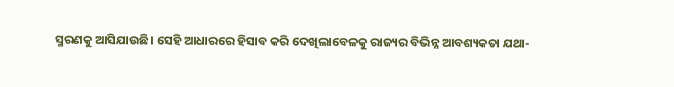ସ୍ମରଣକୁ ଆସିଯାଉଛି। ସେହି ଆଧାରରେ ହିସାବ କରି ଦେଖିଲାବେଳକୁ ରାଜ୍ୟର ବିଭିନ୍ନ ଆବଶ୍ୟକତା ଯଥା-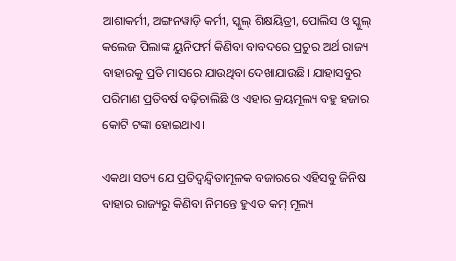ଆଶାକର୍ମୀ, ଅଙ୍ଗନୱାଡ଼ି କର୍ମୀ, ସ୍କୁଲ୍‌ ଶିକ୍ଷୟିତ୍ରୀ, ପୋଲିସ ଓ ସ୍କୁଲ୍‌ କଲେଜ ପିଲାଙ୍କ ୟୁନିଫର୍ମ କିଣିବା ବାବଦରେ ପ୍ରଚୁର ଅର୍ଥ ରାଜ୍ୟ ବାହାରକୁ ପ୍ରତି ମାସରେ ଯାଉଥିବା ଦେଖାଯାଉଛି। ଯାହାସବୁର ପରିମାଣ ପ୍ରତିବର୍ଷ ବଢ଼ିଚାଲିଛି ଓ ଏହାର କ୍ରୟମୂଲ୍ୟ ବହୁ ହଜାର କୋଟି ଟଙ୍କା ହୋଇଥାଏ।

ଏକଥା ସତ୍ୟ ଯେ ପ୍ରତିଦ୍ୱନ୍ଦ୍ୱିତାମୂଳକ ବଜାରରେ ଏହିସବୁ ଜିନିଷ ବାହାର ରାଜ୍ୟରୁ କିଣିବା ନିମନ୍ତେ ହୁଏତ କମ୍‌ ମୂଲ୍ୟ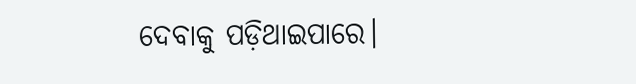ଦେବାକୁ ପଡ଼ିଥାଇପାରେ।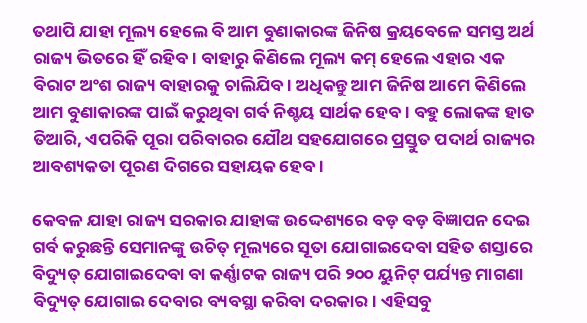ତଥାପି ଯାହା ମୂଲ୍ୟ ହେଲେ ବି ଆମ ବୁଣାକାରଙ୍କ ଜିନିଷ କ୍ରୟବେଳେ ସମସ୍ତ ଅର୍ଥ ରାଜ୍ୟ ଭିତରେ ହିଁ ରହିବ। ବାହାରୁ କିଣିଲେ ମୂଲ୍ୟ କମ୍‌ ହେଲେ ଏହାର ଏକ ବିରାଟ ଅଂଶ ରାଜ୍ୟ ବାହାରକୁ ଚାଲିଯିବ। ଅଧିକନ୍ତୁ ଆମ ଜିନିଷ ଆମେ କିଣିଲେ ଆମ ବୁଣାକାରଙ୍କ ପାଇଁ କରୁଥିବା ଗର୍ବ ନିଶ୍ଚୟ ସାର୍ଥକ ହେବ। ବହୁ ଲୋକଙ୍କ ହାତ ତିଆରି, ଏପରିକି ପୂରା ପରିବାରର ଯୌଥ ସହଯୋଗରେ ପ୍ରସ୍ତୁତ ପଦାର୍ଥ ରାଜ୍ୟର ଆବଶ୍ୟକତା ପୂରଣ ଦିଗରେ ସହାୟକ ହେବ।

କେବଳ ଯାହା ରାଜ୍ୟ ସରକାର ଯାହାଙ୍କ ଉଦ୍ଦେଶ୍ୟରେ ବଡ଼ ବଡ଼ ବିଜ୍ଞାପନ ଦେଇ ଗର୍ବ କରୁଛନ୍ତି ସେମାନଙ୍କୁ ଉଚିତ୍‌ ମୂଲ୍ୟରେ ସୂତା ଯୋଗାଇଦେବା ସହିତ ଶସ୍ତାରେ ବିଦ୍ୟୁତ୍‌ ଯୋଗାଇଦେବା ବା କର୍ଣ୍ଣାଟକ ରାଜ୍ୟ ପରି ୨୦୦ ୟୁନିଟ୍‌ ପର୍ଯ୍ୟନ୍ତ ମାଗଣା ବିଦ୍ୟୁତ୍‌ ଯୋଗାଇ ଦେବାର ବ୍ୟବସ୍ଥା କରିବା ଦରକାର। ଏହିସବୁ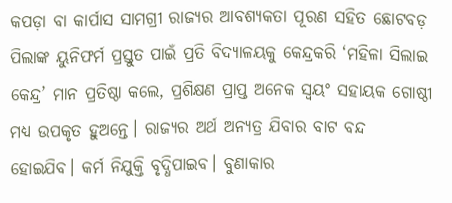କପଡ଼ା ବା କାର୍ପାସ ସାମଗ୍ରୀ ରାଜ୍ୟର ଆବଶ୍ୟକତା ପୂରଣ ସହିତ ଛୋଟବଡ଼ ପିଲାଙ୍କ ୟୁନିଫର୍ମ ପ୍ରସ୍ତୁତ ପାଇଁ ପ୍ରତି ବିଦ୍ୟାଳୟକୁ କେନ୍ଦ୍ରକରି ‘ମହିଳା ସିଲାଇ କେନ୍ଦ୍ର’ ମାନ ପ୍ରତିଷ୍ଠା କଲେ, ପ୍ରଶିକ୍ଷଣ ପ୍ରାପ୍ତ ଅନେକ ସ୍ୱୟଂ ସହାୟକ ଗୋଷ୍ଠୀ ମଧ୍ୟ ଉପକୃତ ହୁଅନ୍ତେ। ରାଜ୍ୟର ଅର୍ଥ ଅନ୍ୟତ୍ର ଯିବାର ବାଟ ବନ୍ଦ ହୋଇଯିବ। କର୍ମ ନିଯୁକ୍ତି ବୃଦ୍ଧିପାଇବ। ବୁଣାକାର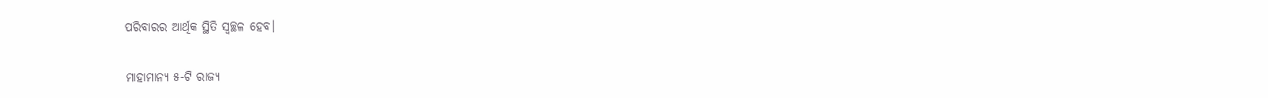ପରିବାରର ଆର୍ଥିକ ସ୍ଥିତି ସ୍ୱଚ୍ଛଳ ହେବ।

ମାହାମାନ୍ୟ ୫-ଟି ରାଜ୍ୟ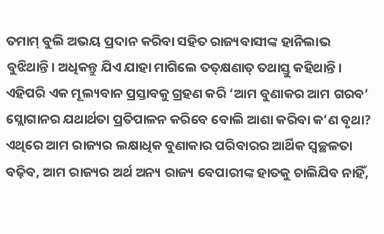ତମାମ୍‌ ବୁଲି ଅଭୟ ପ୍ରଦାନ କରିବା ସହିତ ରାଜ୍ୟବାସୀଙ୍କ ହାନିଲାଭ ବୁଝିଥାନ୍ତି। ଅଧିକନ୍ତୁ ଯିଏ ଯାହା ମାଗିଲେ ତତ୍‌କ୍ଷଣାତ୍‌ ତଥାସ୍ତୁ କହିଥାନ୍ତି। ଏହିପରି ଏକ ମୂଲ୍ୟବାନ ପ୍ରସ୍ତାବକୁ ଗ୍ରହଣ କରି ‘ଆମ ବୁଣାକର ଆମ ଗରବ’ ସ୍ଲୋଗାନର ଯଥାର୍ଥତା ପ୍ରତିପାଳନ କରିବେ ବୋଲି ଆଶା କରିବା କ’ଣ ବୃଥା? ଏଥିରେ ଆମ ରାଜ୍ୟର ଲକ୍ଷାଧିକ ବୁଣାକାର ପରିବାରର ଆର୍ଥିକ ସ୍ୱଚ୍ଛଳତା ବଢ଼ିବ, ଆମ ରାଜ୍ୟର ଅର୍ଥ ଅନ୍ୟ ରାଜ୍ୟ ବେପାରୀଙ୍କ ହାତକୁ ଚାଲିଯିବ ନାହିଁ,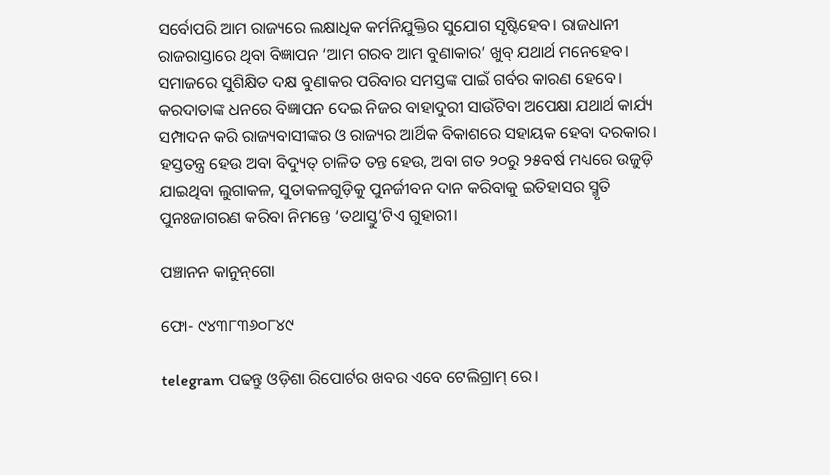ସର୍ବୋପରି ଆମ ରାଜ୍ୟରେ ଲକ୍ଷାଧିକ କର୍ମନିଯୁକ୍ତିର ସୁଯୋଗ ସୃଷ୍ଟିହେବ। ରାଜଧାନୀ ରାଜରାସ୍ତାରେ ଥିବା ବିଜ୍ଞାପନ ‘ଆମ ଗରବ ଆମ ବୁଣାକାର’ ଖୁବ୍‌ ଯଥାର୍ଥ ମନେହେବ। ସମାଜରେ ସୁଶିକ୍ଷିତ ଦକ୍ଷ ବୁଣାକର ପରିବାର ସମସ୍ତଙ୍କ ପାଇଁ ଗର୍ବର କାରଣ ହେବେ। କରଦାତାଙ୍କ ଧନରେ ବିଜ୍ଞାପନ ଦେଇ ନିଜର ବାହାଦୁରୀ ସାଉଁଟିବା ଅପେକ୍ଷା ଯଥାର୍ଥ କାର୍ଯ୍ୟ ସମ୍ପାଦନ କରି ରାଜ୍ୟବାସୀଙ୍କର ଓ ରାଜ୍ୟର ଆର୍ଥିକ ବିକାଶରେ ସହାୟକ ହେବା ଦରକାର। ହସ୍ତତନ୍ତ୍ର ହେଉ ଅବା ବିଦ୍ୟୁତ୍‌ ଚାଳିତ ତନ୍ତ ହେଉ, ଅବା ଗତ ୨୦ରୁ ୨୫ବର୍ଷ ମଧ୍ୟରେ ଉଜୁଡ଼ି ଯାଇଥିବା ଲୁଗାକଳ, ସୁତାକଳଗୁଡ଼ିକୁ ପୁନର୍ଜୀବନ ଦାନ କରିବାକୁ ଇତିହାସର ସ୍ମୃତି ପୁନଃଜାଗରଣ କରିବା ନିମନ୍ତେ ‘ତଥାସ୍ତୁ’ଟିଏ ଗୁହାରୀ।

ପଞ୍ଚାନନ କାନୁନ୍‌ଗୋ

ଫୋ- ୯୪୩୮୩୬୦୮୪୯

telegram ପଢନ୍ତୁ ଓଡ଼ିଶା ରିପୋର୍ଟର ଖବର ଏବେ ଟେଲିଗ୍ରାମ୍ ରେ।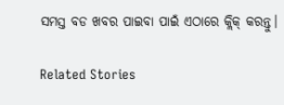ସମସ୍ତ ବଡ ଖବର ପାଇବା ପାଇଁ ଏଠାରେ କ୍ଲିକ୍ କରନ୍ତୁ।

Related Stories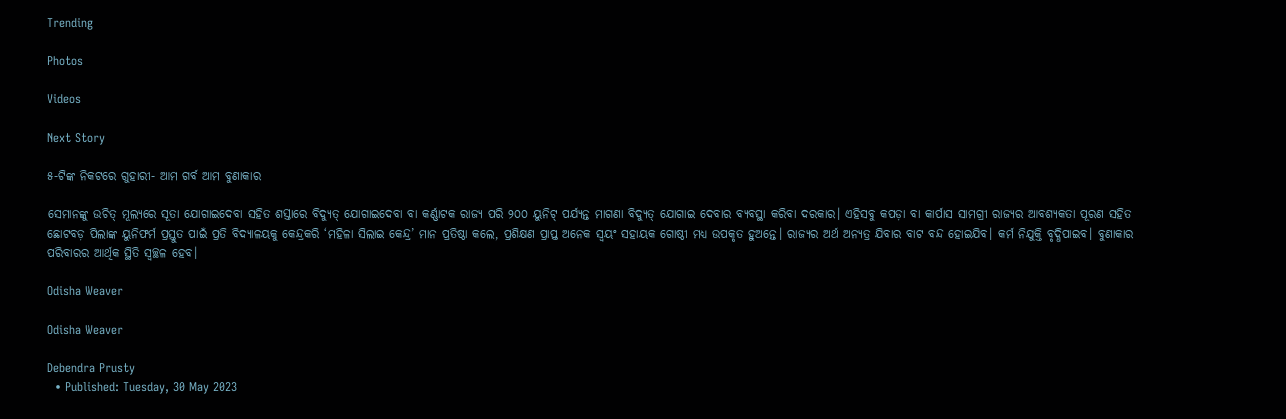Trending

Photos

Videos

Next Story

୫-ଟିଙ୍କ ନିକଟରେ ଗୁହାରୀ- ଆମ ଗର୍ବ ଆମ ବୁଣାକାର

ସେମାନଙ୍କୁ ଉଚିତ୍‌ ମୂଲ୍ୟରେ ସୂତା ଯୋଗାଇଦେବା ସହିତ ଶସ୍ତାରେ ବିଦ୍ୟୁତ୍‌ ଯୋଗାଇଦେବା ବା କର୍ଣ୍ଣାଟକ ରାଜ୍ୟ ପରି ୨୦୦ ୟୁନିଟ୍‌ ପର୍ଯ୍ୟନ୍ତ ମାଗଣା ବିଦ୍ୟୁତ୍‌ ଯୋଗାଇ ଦେବାର ବ୍ୟବସ୍ଥା କରିବା ଦରକାର। ଏହିସବୁ କପଡ଼ା ବା କାର୍ପାସ ସାମଗ୍ରୀ ରାଜ୍ୟର ଆବଶ୍ୟକତା ପୂରଣ ସହିତ ଛୋଟବଡ଼ ପିଲାଙ୍କ ୟୁନିଫର୍ମ ପ୍ରସ୍ତୁତ ପାଇଁ ପ୍ରତି ବିଦ୍ୟାଳୟକୁ କେନ୍ଦ୍ରକରି ‘ମହିଳା ସିଲାଇ କେନ୍ଦ୍ର’ ମାନ ପ୍ରତିଷ୍ଠା କଲେ, ପ୍ରଶିକ୍ଷଣ ପ୍ରାପ୍ତ ଅନେକ ସ୍ୱୟଂ ସହାୟକ ଗୋଷ୍ଠୀ ମଧ୍ୟ ଉପକୃତ ହୁଅନ୍ତେ। ରାଜ୍ୟର ଅର୍ଥ ଅନ୍ୟତ୍ର ଯିବାର ବାଟ ବନ୍ଦ ହୋଇଯିବ। କର୍ମ ନିଯୁକ୍ତି ବୃଦ୍ଧିପାଇବ। ବୁଣାକାର ପରିବାରର ଆର୍ଥିକ ସ୍ଥିତି ସ୍ୱଚ୍ଛଳ ହେବ।

Odisha Weaver

Odisha Weaver

Debendra Prusty
  • Published: Tuesday, 30 May 2023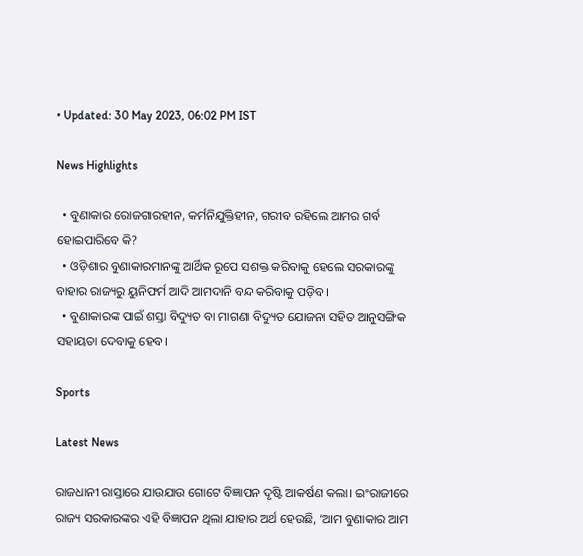• Updated: 30 May 2023, 06:02 PM IST

News Highlights

  • ବୁଣାକାର ରୋଜଗାରହୀନ, କର୍ମନିଯୁକ୍ତିହୀନ, ଗରୀବ ରହିଲେ ଆମର ଗର୍ବ ହୋଇପାରିବେ କି?
  • ଓଡ଼ିଶାର ବୁଣାକାରମାନଙ୍କୁ ଆର୍ଥିକ ରୂପେ ସଶକ୍ତ କରିବାକୁ ହେଲେ ସରକାରଙ୍କୁ ବାହାର ରାଜ୍ୟରୁ ୟୁନିଫର୍ମ ଆଦି ଆମଦାନି ବନ୍ଦ କରିବାକୁ ପଡ଼ିବ।
  • ବୁଣାକାରଙ୍କ ପାଇଁ ଶସ୍ତା ବିଦ୍ୟୁତ ବା ମାଗଣା ବିଦ୍ୟୁତ ଯୋଜନା ସହିତ ଆନୁସଙ୍ଗିକ ସହାୟତା ଦେବାକୁ ହେବ।

Sports

Latest News

ରାଜଧାନୀ ରାସ୍ତାରେ ଯାଉଯାଉ ଗୋଟେ ବିଜ୍ଞାପନ ଦୃଷ୍ଟି ଆକର୍ଷଣ କଲା। ଇଂରାଜୀରେ ରାଜ୍ୟ ସରକାରଙ୍କର ଏହି ବିଜ୍ଞାପନ ଥିଲା ଯାହାର ଅର୍ଥ ହେଉଛି, ‘ଆମ ବୁଣାକାର ଆମ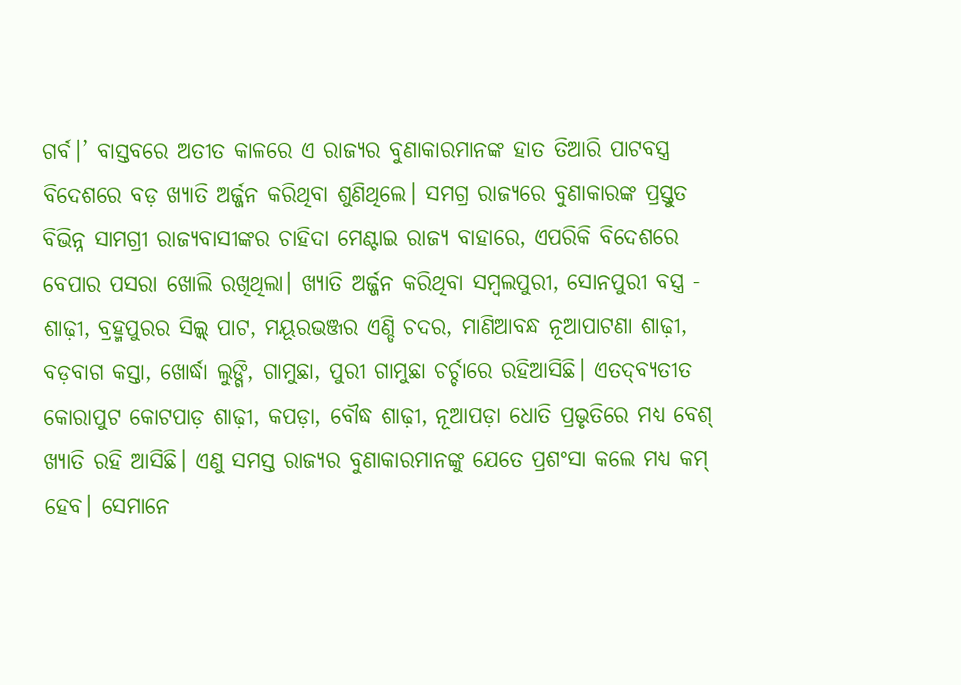ଗର୍ବ।’ ବାସ୍ତବରେ ଅତୀତ କାଳରେ ଏ ରାଜ୍ୟର ବୁଣାକାରମାନଙ୍କ ହାତ ତିଆରି ପାଟବସ୍ତ୍ର ବିଦେଶରେ ବଡ଼ ଖ୍ୟାତି ଅର୍ଜ୍ଜନ କରିଥିବା ଶୁଣିଥିଲେ। ସମଗ୍ର ରାଜ୍ୟରେ ବୁଣାକାରଙ୍କ ପ୍ରସ୍ତୁତ ବିଭିନ୍ନ ସାମଗ୍ରୀ ରାଜ୍ୟବାସୀଙ୍କର ଚାହିଦା ମେଣ୍ଟାଇ ରାଜ୍ୟ ବାହାରେ, ଏପରିକି ବିଦେଶରେ ବେପାର ପସରା ଖୋଲି ରଖିଥିଲା। ଖ୍ୟାତି ଅର୍ଜ୍ଜନ କରିଥିବା ସମ୍ବଲପୁରୀ, ସୋନପୁରୀ ବସ୍ତ୍ର - ଶାଢ଼ୀ, ବ୍ରହ୍ମପୁରର ସିଲ୍କ୍‌ ପାଟ, ମୟୂରଭଞ୍ଜର ଏଣ୍ଡି ଚଦର, ମାଣିଆବନ୍ଧ ନୂଆପାଟଣା ଶାଢ଼ୀ, ବଡ଼ବାଗ କସ୍ତା, ଖୋର୍ଦ୍ଧା ଲୁଙ୍ଗି, ଗାମୁଛା, ପୁରୀ ଗାମୁଛା ଚର୍ଚ୍ଚାରେ ରହିଆସିଛି। ଏତଦ୍‌ବ୍ୟତୀତ କୋରାପୁଟ କୋଟପାଡ଼ ଶାଢ଼ୀ, କପଡ଼ା, ବୌଦ୍ଧ ଶାଢ଼ୀ, ନୂଆପଡ଼ା ଧୋତି ପ୍ରଭୃତିରେ ମଧ୍ୟ ବେଶ୍‌ ଖ୍ୟାତି ରହି ଆସିଛି। ଏଣୁ ସମସ୍ତ ରାଜ୍ୟର ବୁଣାକାରମାନଙ୍କୁ ଯେତେ ପ୍ରଶଂସା କଲେ ମଧ୍ୟ କମ୍‌ ହେବ। ସେମାନେ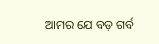ଆମର ଯେ ବଡ଼ ଗର୍ବ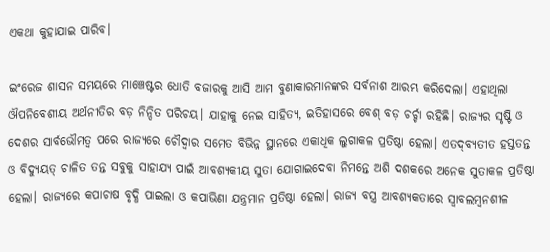ଏକଥା କୁହାଯାଇ ପାରିବ।

ଇଂରେଜ ଶାସନ ସମୟରେ ମାଞ୍ଚେଷ୍ଟର ଧୋତି ବଜାରକୁ ଆସି ଆମ ବୁଣାକାରମାନଙ୍କର ସର୍ବନାଶ ଆରମ୍ଭ କରିଦେଲା। ଏହାଥିଲା ଔପନିବେଶୀୟ ଅର୍ଥନୀତିର ବଡ଼ ନିନ୍ଦିତ ପରିଚୟ। ଯାହାକୁ ନେଇ ସାହିତ୍ୟ, ଇତିହାସରେ ବେଶ୍‌ ବଡ଼ ଚର୍ଚ୍ଚା ରହିଛି। ରାଜ୍ୟର ସୃଷ୍ଟି ଓ ଦେଶର ସାର୍ବଭୌମତ୍ୱ ପରେ ରାଜ୍ୟରେ ଚୌଦ୍ୱାର ସମେତ ବିଭିନ୍ନ ସ୍ଥାନରେ ଏକାଧିକ ଲୁଗାକଳ ପ୍ରତିଷ୍ଠା ହେଲା। ଏତଦ୍‌ବ୍ୟତୀତ ହସ୍ତତନ୍ତ ଓ ବିଦ୍ୟୁୟତ୍‌ ଚାଳିତ ତନ୍ତ ସବୁକୁ ସାହାଯ୍ୟ ପାଇଁ ଆବଶ୍ୟକୀୟ ସୁତା ଯୋଗାଇଦେବା ନିମନ୍ତେ ଅଶି ଦଶକରେ ଅନେକ ସୁତାକଳ ପ୍ରତିଷ୍ଠା ହେଲା। ରାଜ୍ୟରେ କପାଚାଷ ବୃଦ୍ଧି ପାଇଲା ଓ କପାଭିଣା ଯନ୍ତ୍ରମାନ ପ୍ରତିଷ୍ଠା ହେଲା। ରାଜ୍ୟ ବସ୍ତ୍ର ଆବଶ୍ୟକତାରେ ସ୍ୱାବଲମ୍ବନଶୀଳ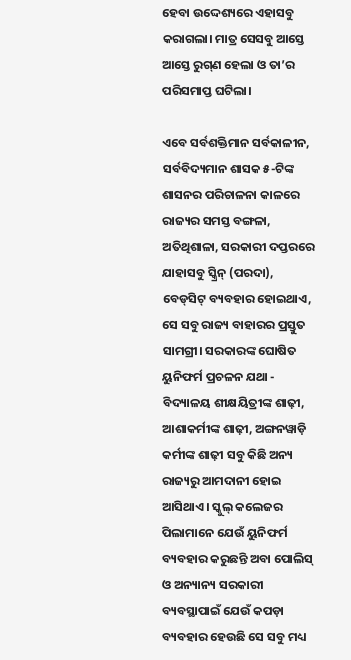ହେବା ଉଦ୍ଦେଶ୍ୟରେ ଏହାସବୁ କରାଗଲା। ମାତ୍ର ସେସବୁ ଆସ୍ତେ ଆସ୍ତେ ରୁଗ୍‌ଣ ହେଲା ଓ ତା’ର ପରିସମାପ୍ତ ଘଟିଲା।

ଏବେ ସର୍ବଶକ୍ତିମାନ ସର୍ବକାଳୀନ, ସର୍ବବିଦ୍ୟମାନ ଶାସକ ୫-ଟିଙ୍କ ଶାସନର ପରିଚାଳନା କାଳରେ ରାଜ୍ୟର ସମସ୍ତ ବଙ୍ଗଳା, ଅତିଥିଶାଳା, ସରକାରୀ ଦପ୍ତରରେ ଯାହାସବୁ ସ୍କ୍ରିନ୍‌ (ପରଦା), ବେଡ୍‌ସିଟ୍‌ ବ୍ୟବହାର ହୋଇଥାଏ, ସେ ସବୁ ରାଜ୍ୟ ବାହାରର ପ୍ରସ୍ତୁତ ସାମଗ୍ରୀ। ସରକାରଙ୍କ ଘୋଷିତ ୟୁନିଫର୍ମ ପ୍ରଚଳନ ଯଥା - ବିଦ୍ୟାଳୟ ଶୀକ୍ଷୟିତ୍ରୀଙ୍କ ଶାଢ଼ୀ, ଆଶାକର୍ମୀଙ୍କ ଶାଢ଼ୀ, ଅଙ୍ଗନୱାଡ଼ି କର୍ମୀଙ୍କ ଶାଢ଼ୀ ସବୁ କିଛି ଅନ୍ୟ ରାଜ୍ୟରୁ ଆମଦାନୀ ହୋଇ ଆସିଥାଏ। ସ୍କୁଲ୍‌ କଲେଜର ପିଲାମାନେ ଯେଉଁ ୟୁନିଫର୍ମ ବ୍ୟବହାର କରୁଛନ୍ତି ଅବା ପୋଲିସ୍‌ ଓ ଅନ୍ୟାନ୍ୟ ସରକାରୀ ବ୍ୟବସ୍ଥାପାଇଁ ଯେଉଁ କପଡ଼ା ବ୍ୟବହାର ହେଉଛି ସେ ସବୁ ମଧ୍ୟ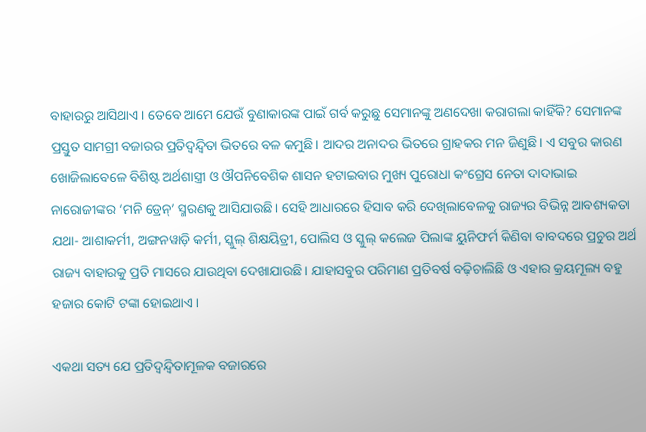ବାହାରରୁ ଆସିଥାଏ। ତେବେ ଆମେ ଯେଉଁ ବୁଣାକାରଙ୍କ ପାଇଁ ଗର୍ବ କରୁଛୁ ସେମାନଙ୍କୁ ଅଣଦେଖା କରାଗଲା କାହିଁକି? ସେମାନଙ୍କ ପ୍ରସ୍ତୁତ ସାମଗ୍ରୀ ବଜାରର ପ୍ରତିଦ୍ୱନ୍ଦ୍ୱିତା ଭିତରେ ବଳ କମୁଛି। ଆଦର ଅନାଦର ଭିତରେ ଗ୍ରାହକର ମନ ଜିଣୁଛି। ଏ ସବୁର କାରଣ ଖୋଜିଲାବେଳେ ବିଶିଷ୍ଟ ଅର୍ଥଶାସ୍ତ୍ରୀ ଓ ଔପନିବେଶିକ ଶାସନ ହଟାଇବାର ମୁଖ୍ୟ ପୁରୋଧା କଂଗ୍ରେସ ନେତା ଦାଦାଭାଇ ନାରୋଜୀଙ୍କର ‘ମନି ଡ୍ରେନ୍‌’ ସ୍ମରଣକୁ ଆସିଯାଉଛି। ସେହି ଆଧାରରେ ହିସାବ କରି ଦେଖିଲାବେଳକୁ ରାଜ୍ୟର ବିଭିନ୍ନ ଆବଶ୍ୟକତା ଯଥା- ଆଶାକର୍ମୀ, ଅଙ୍ଗନୱାଡ଼ି କର୍ମୀ, ସ୍କୁଲ୍‌ ଶିକ୍ଷୟିତ୍ରୀ, ପୋଲିସ ଓ ସ୍କୁଲ୍‌ କଲେଜ ପିଲାଙ୍କ ୟୁନିଫର୍ମ କିଣିବା ବାବଦରେ ପ୍ରଚୁର ଅର୍ଥ ରାଜ୍ୟ ବାହାରକୁ ପ୍ରତି ମାସରେ ଯାଉଥିବା ଦେଖାଯାଉଛି। ଯାହାସବୁର ପରିମାଣ ପ୍ରତିବର୍ଷ ବଢ଼ିଚାଲିଛି ଓ ଏହାର କ୍ରୟମୂଲ୍ୟ ବହୁ ହଜାର କୋଟି ଟଙ୍କା ହୋଇଥାଏ।

ଏକଥା ସତ୍ୟ ଯେ ପ୍ରତିଦ୍ୱନ୍ଦ୍ୱିତାମୂଳକ ବଜାରରେ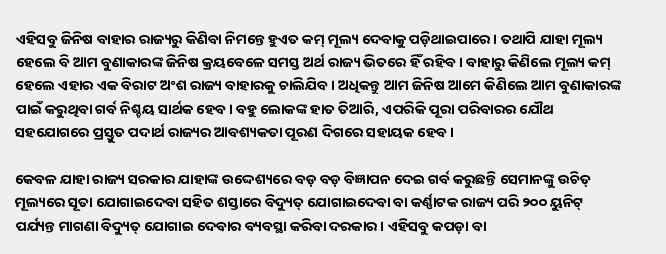ଏହିସବୁ ଜିନିଷ ବାହାର ରାଜ୍ୟରୁ କିଣିବା ନିମନ୍ତେ ହୁଏତ କମ୍‌ ମୂଲ୍ୟ ଦେବାକୁ ପଡ଼ିଥାଇପାରେ। ତଥାପି ଯାହା ମୂଲ୍ୟ ହେଲେ ବି ଆମ ବୁଣାକାରଙ୍କ ଜିନିଷ କ୍ରୟବେଳେ ସମସ୍ତ ଅର୍ଥ ରାଜ୍ୟ ଭିତରେ ହିଁ ରହିବ। ବାହାରୁ କିଣିଲେ ମୂଲ୍ୟ କମ୍‌ ହେଲେ ଏହାର ଏକ ବିରାଟ ଅଂଶ ରାଜ୍ୟ ବାହାରକୁ ଚାଲିଯିବ। ଅଧିକନ୍ତୁ ଆମ ଜିନିଷ ଆମେ କିଣିଲେ ଆମ ବୁଣାକାରଙ୍କ ପାଇଁ କରୁଥିବା ଗର୍ବ ନିଶ୍ଚୟ ସାର୍ଥକ ହେବ। ବହୁ ଲୋକଙ୍କ ହାତ ତିଆରି, ଏପରିକି ପୂରା ପରିବାରର ଯୌଥ ସହଯୋଗରେ ପ୍ରସ୍ତୁତ ପଦାର୍ଥ ରାଜ୍ୟର ଆବଶ୍ୟକତା ପୂରଣ ଦିଗରେ ସହାୟକ ହେବ।

କେବଳ ଯାହା ରାଜ୍ୟ ସରକାର ଯାହାଙ୍କ ଉଦ୍ଦେଶ୍ୟରେ ବଡ଼ ବଡ଼ ବିଜ୍ଞାପନ ଦେଇ ଗର୍ବ କରୁଛନ୍ତି ସେମାନଙ୍କୁ ଉଚିତ୍‌ ମୂଲ୍ୟରେ ସୂତା ଯୋଗାଇଦେବା ସହିତ ଶସ୍ତାରେ ବିଦ୍ୟୁତ୍‌ ଯୋଗାଇଦେବା ବା କର୍ଣ୍ଣାଟକ ରାଜ୍ୟ ପରି ୨୦୦ ୟୁନିଟ୍‌ ପର୍ଯ୍ୟନ୍ତ ମାଗଣା ବିଦ୍ୟୁତ୍‌ ଯୋଗାଇ ଦେବାର ବ୍ୟବସ୍ଥା କରିବା ଦରକାର। ଏହିସବୁ କପଡ଼ା ବା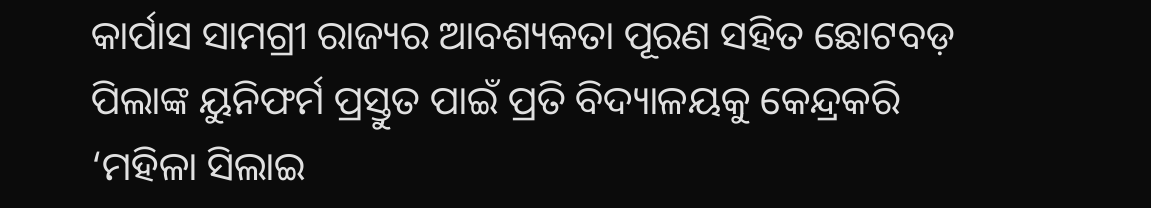କାର୍ପାସ ସାମଗ୍ରୀ ରାଜ୍ୟର ଆବଶ୍ୟକତା ପୂରଣ ସହିତ ଛୋଟବଡ଼ ପିଲାଙ୍କ ୟୁନିଫର୍ମ ପ୍ରସ୍ତୁତ ପାଇଁ ପ୍ରତି ବିଦ୍ୟାଳୟକୁ କେନ୍ଦ୍ରକରି ‘ମହିଳା ସିଲାଇ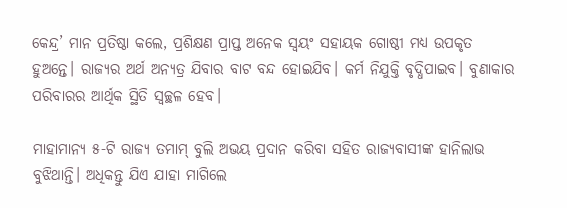କେନ୍ଦ୍ର’ ମାନ ପ୍ରତିଷ୍ଠା କଲେ, ପ୍ରଶିକ୍ଷଣ ପ୍ରାପ୍ତ ଅନେକ ସ୍ୱୟଂ ସହାୟକ ଗୋଷ୍ଠୀ ମଧ୍ୟ ଉପକୃତ ହୁଅନ୍ତେ। ରାଜ୍ୟର ଅର୍ଥ ଅନ୍ୟତ୍ର ଯିବାର ବାଟ ବନ୍ଦ ହୋଇଯିବ। କର୍ମ ନିଯୁକ୍ତି ବୃଦ୍ଧିପାଇବ। ବୁଣାକାର ପରିବାରର ଆର୍ଥିକ ସ୍ଥିତି ସ୍ୱଚ୍ଛଳ ହେବ।

ମାହାମାନ୍ୟ ୫-ଟି ରାଜ୍ୟ ତମାମ୍‌ ବୁଲି ଅଭୟ ପ୍ରଦାନ କରିବା ସହିତ ରାଜ୍ୟବାସୀଙ୍କ ହାନିଲାଭ ବୁଝିଥାନ୍ତି। ଅଧିକନ୍ତୁ ଯିଏ ଯାହା ମାଗିଲେ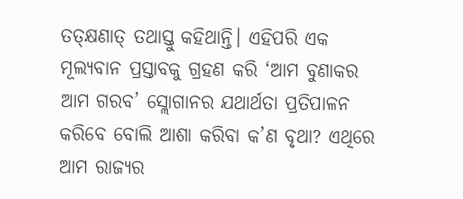ତତ୍‌କ୍ଷଣାତ୍‌ ତଥାସ୍ତୁ କହିଥାନ୍ତି। ଏହିପରି ଏକ ମୂଲ୍ୟବାନ ପ୍ରସ୍ତାବକୁ ଗ୍ରହଣ କରି ‘ଆମ ବୁଣାକର ଆମ ଗରବ’ ସ୍ଲୋଗାନର ଯଥାର୍ଥତା ପ୍ରତିପାଳନ କରିବେ ବୋଲି ଆଶା କରିବା କ’ଣ ବୃଥା? ଏଥିରେ ଆମ ରାଜ୍ୟର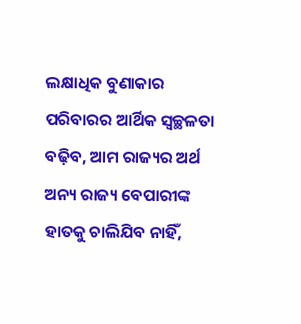ଲକ୍ଷାଧିକ ବୁଣାକାର ପରିବାରର ଆର୍ଥିକ ସ୍ୱଚ୍ଛଳତା ବଢ଼ିବ, ଆମ ରାଜ୍ୟର ଅର୍ଥ ଅନ୍ୟ ରାଜ୍ୟ ବେପାରୀଙ୍କ ହାତକୁ ଚାଲିଯିବ ନାହିଁ,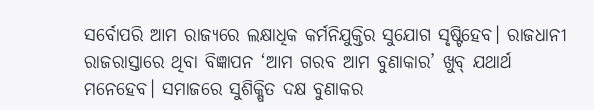ସର୍ବୋପରି ଆମ ରାଜ୍ୟରେ ଲକ୍ଷାଧିକ କର୍ମନିଯୁକ୍ତିର ସୁଯୋଗ ସୃଷ୍ଟିହେବ। ରାଜଧାନୀ ରାଜରାସ୍ତାରେ ଥିବା ବିଜ୍ଞାପନ ‘ଆମ ଗରବ ଆମ ବୁଣାକାର’ ଖୁବ୍‌ ଯଥାର୍ଥ ମନେହେବ। ସମାଜରେ ସୁଶିକ୍ଷିତ ଦକ୍ଷ ବୁଣାକର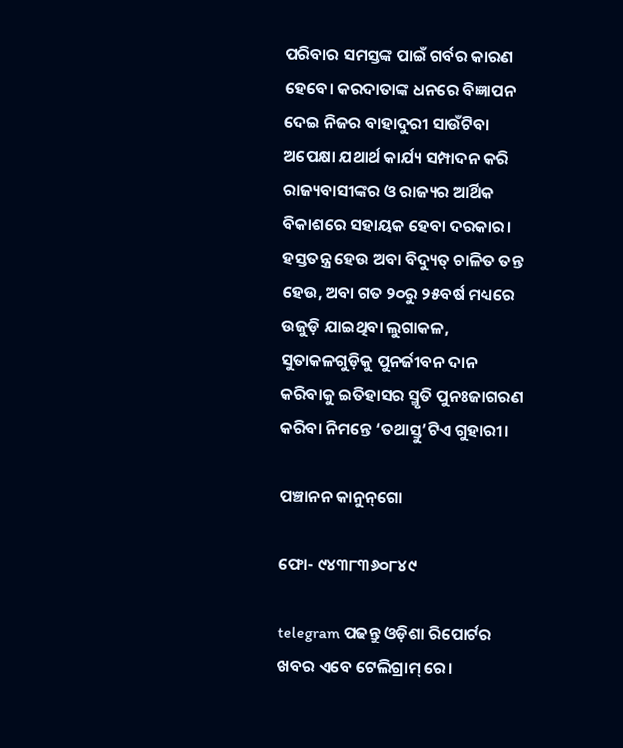ପରିବାର ସମସ୍ତଙ୍କ ପାଇଁ ଗର୍ବର କାରଣ ହେବେ। କରଦାତାଙ୍କ ଧନରେ ବିଜ୍ଞାପନ ଦେଇ ନିଜର ବାହାଦୁରୀ ସାଉଁଟିବା ଅପେକ୍ଷା ଯଥାର୍ଥ କାର୍ଯ୍ୟ ସମ୍ପାଦନ କରି ରାଜ୍ୟବାସୀଙ୍କର ଓ ରାଜ୍ୟର ଆର୍ଥିକ ବିକାଶରେ ସହାୟକ ହେବା ଦରକାର। ହସ୍ତତନ୍ତ୍ର ହେଉ ଅବା ବିଦ୍ୟୁତ୍‌ ଚାଳିତ ତନ୍ତ ହେଉ, ଅବା ଗତ ୨୦ରୁ ୨୫ବର୍ଷ ମଧ୍ୟରେ ଉଜୁଡ଼ି ଯାଇଥିବା ଲୁଗାକଳ, ସୁତାକଳଗୁଡ଼ିକୁ ପୁନର୍ଜୀବନ ଦାନ କରିବାକୁ ଇତିହାସର ସ୍ମୃତି ପୁନଃଜାଗରଣ କରିବା ନିମନ୍ତେ ‘ତଥାସ୍ତୁ’ଟିଏ ଗୁହାରୀ।

ପଞ୍ଚାନନ କାନୁନ୍‌ଗୋ

ଫୋ- ୯୪୩୮୩୬୦୮୪୯

telegram ପଢନ୍ତୁ ଓଡ଼ିଶା ରିପୋର୍ଟର ଖବର ଏବେ ଟେଲିଗ୍ରାମ୍ ରେ।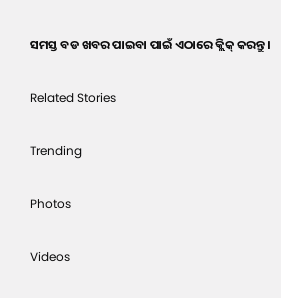ସମସ୍ତ ବଡ ଖବର ପାଇବା ପାଇଁ ଏଠାରେ କ୍ଲିକ୍ କରନ୍ତୁ।

Related Stories

Trending

Photos

Videos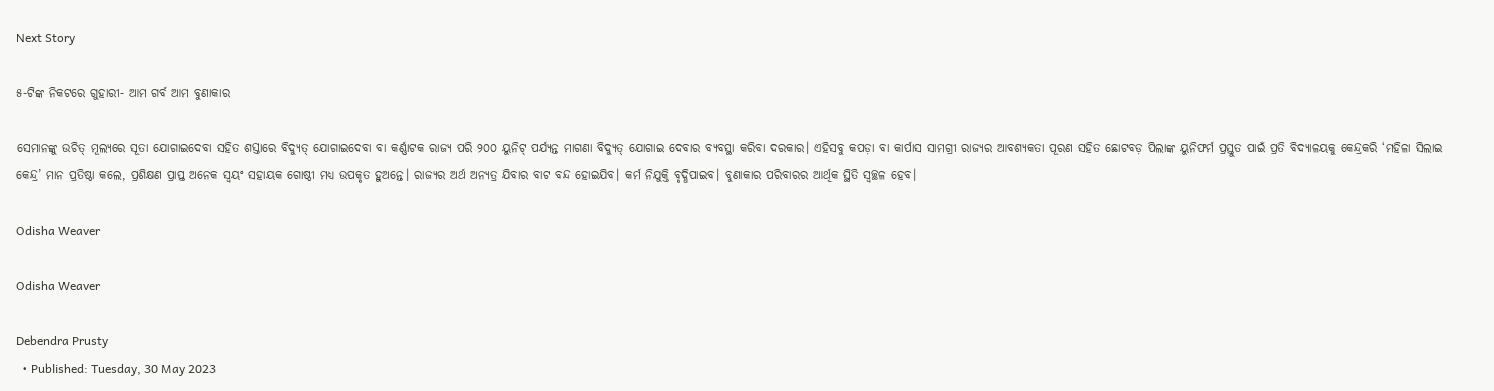Next Story

୫-ଟିଙ୍କ ନିକଟରେ ଗୁହାରୀ- ଆମ ଗର୍ବ ଆମ ବୁଣାକାର

ସେମାନଙ୍କୁ ଉଚିତ୍‌ ମୂଲ୍ୟରେ ସୂତା ଯୋଗାଇଦେବା ସହିତ ଶସ୍ତାରେ ବିଦ୍ୟୁତ୍‌ ଯୋଗାଇଦେବା ବା କର୍ଣ୍ଣାଟକ ରାଜ୍ୟ ପରି ୨୦୦ ୟୁନିଟ୍‌ ପର୍ଯ୍ୟନ୍ତ ମାଗଣା ବିଦ୍ୟୁତ୍‌ ଯୋଗାଇ ଦେବାର ବ୍ୟବସ୍ଥା କରିବା ଦରକାର। ଏହିସବୁ କପଡ଼ା ବା କାର୍ପାସ ସାମଗ୍ରୀ ରାଜ୍ୟର ଆବଶ୍ୟକତା ପୂରଣ ସହିତ ଛୋଟବଡ଼ ପିଲାଙ୍କ ୟୁନିଫର୍ମ ପ୍ରସ୍ତୁତ ପାଇଁ ପ୍ରତି ବିଦ୍ୟାଳୟକୁ କେନ୍ଦ୍ରକରି ‘ମହିଳା ସିଲାଇ କେନ୍ଦ୍ର’ ମାନ ପ୍ରତିଷ୍ଠା କଲେ, ପ୍ରଶିକ୍ଷଣ ପ୍ରାପ୍ତ ଅନେକ ସ୍ୱୟଂ ସହାୟକ ଗୋଷ୍ଠୀ ମଧ୍ୟ ଉପକୃତ ହୁଅନ୍ତେ। ରାଜ୍ୟର ଅର୍ଥ ଅନ୍ୟତ୍ର ଯିବାର ବାଟ ବନ୍ଦ ହୋଇଯିବ। କର୍ମ ନିଯୁକ୍ତି ବୃଦ୍ଧିପାଇବ। ବୁଣାକାର ପରିବାରର ଆର୍ଥିକ ସ୍ଥିତି ସ୍ୱଚ୍ଛଳ ହେବ।

Odisha Weaver

Odisha Weaver

Debendra Prusty
  • Published: Tuesday, 30 May 2023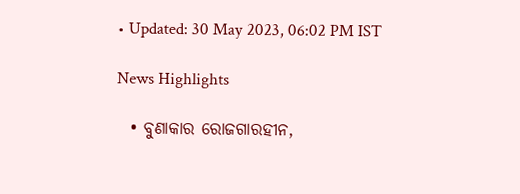• Updated: 30 May 2023, 06:02 PM IST

News Highlights

  • ବୁଣାକାର ରୋଜଗାରହୀନ,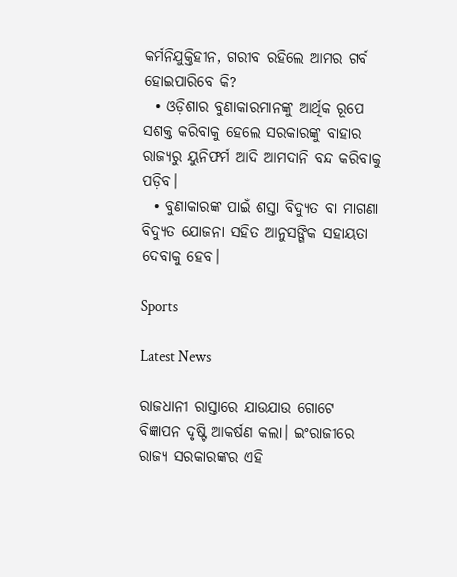କର୍ମନିଯୁକ୍ତିହୀନ, ଗରୀବ ରହିଲେ ଆମର ଗର୍ବ ହୋଇପାରିବେ କି?
  • ଓଡ଼ିଶାର ବୁଣାକାରମାନଙ୍କୁ ଆର୍ଥିକ ରୂପେ ସଶକ୍ତ କରିବାକୁ ହେଲେ ସରକାରଙ୍କୁ ବାହାର ରାଜ୍ୟରୁ ୟୁନିଫର୍ମ ଆଦି ଆମଦାନି ବନ୍ଦ କରିବାକୁ ପଡ଼ିବ।
  • ବୁଣାକାରଙ୍କ ପାଇଁ ଶସ୍ତା ବିଦ୍ୟୁତ ବା ମାଗଣା ବିଦ୍ୟୁତ ଯୋଜନା ସହିତ ଆନୁସଙ୍ଗିକ ସହାୟତା ଦେବାକୁ ହେବ।

Sports

Latest News

ରାଜଧାନୀ ରାସ୍ତାରେ ଯାଉଯାଉ ଗୋଟେ ବିଜ୍ଞାପନ ଦୃଷ୍ଟି ଆକର୍ଷଣ କଲା। ଇଂରାଜୀରେ ରାଜ୍ୟ ସରକାରଙ୍କର ଏହି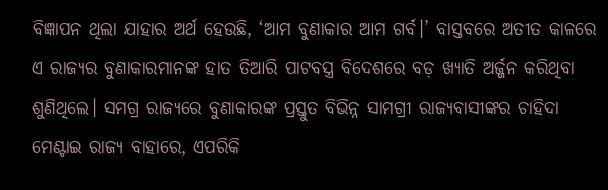ବିଜ୍ଞାପନ ଥିଲା ଯାହାର ଅର୍ଥ ହେଉଛି, ‘ଆମ ବୁଣାକାର ଆମ ଗର୍ବ।’ ବାସ୍ତବରେ ଅତୀତ କାଳରେ ଏ ରାଜ୍ୟର ବୁଣାକାରମାନଙ୍କ ହାତ ତିଆରି ପାଟବସ୍ତ୍ର ବିଦେଶରେ ବଡ଼ ଖ୍ୟାତି ଅର୍ଜ୍ଜନ କରିଥିବା ଶୁଣିଥିଲେ। ସମଗ୍ର ରାଜ୍ୟରେ ବୁଣାକାରଙ୍କ ପ୍ରସ୍ତୁତ ବିଭିନ୍ନ ସାମଗ୍ରୀ ରାଜ୍ୟବାସୀଙ୍କର ଚାହିଦା ମେଣ୍ଟାଇ ରାଜ୍ୟ ବାହାରେ, ଏପରିକି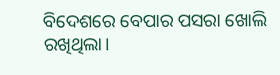ବିଦେଶରେ ବେପାର ପସରା ଖୋଲି ରଖିଥିଲା।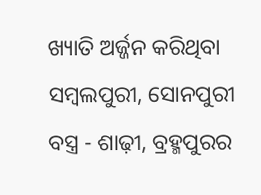ଖ୍ୟାତି ଅର୍ଜ୍ଜନ କରିଥିବା ସମ୍ବଲପୁରୀ, ସୋନପୁରୀ ବସ୍ତ୍ର - ଶାଢ଼ୀ, ବ୍ରହ୍ମପୁରର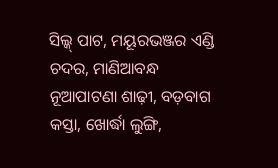ସିଲ୍କ୍‌ ପାଟ, ମୟୂରଭଞ୍ଜର ଏଣ୍ଡି ଚଦର, ମାଣିଆବନ୍ଧ ନୂଆପାଟଣା ଶାଢ଼ୀ, ବଡ଼ବାଗ କସ୍ତା, ଖୋର୍ଦ୍ଧା ଲୁଙ୍ଗି,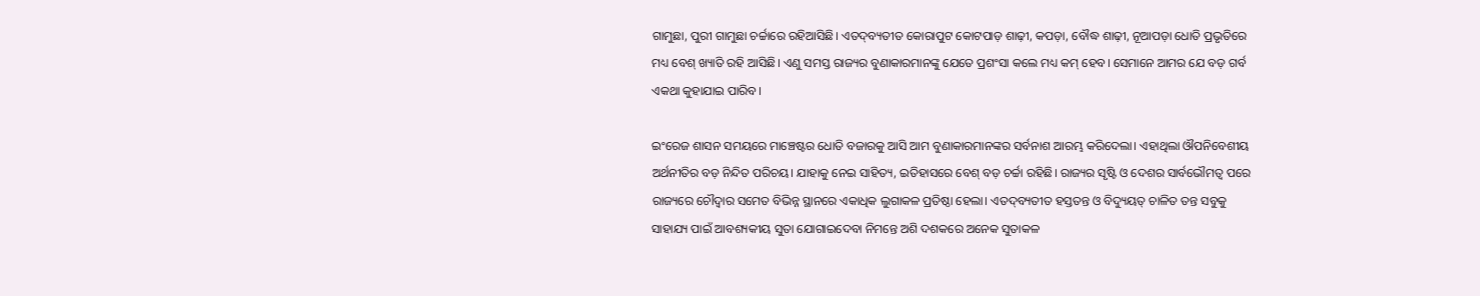ଗାମୁଛା, ପୁରୀ ଗାମୁଛା ଚର୍ଚ୍ଚାରେ ରହିଆସିଛି। ଏତଦ୍‌ବ୍ୟତୀତ କୋରାପୁଟ କୋଟପାଡ଼ ଶାଢ଼ୀ, କପଡ଼ା, ବୌଦ୍ଧ ଶାଢ଼ୀ, ନୂଆପଡ଼ା ଧୋତି ପ୍ରଭୃତିରେ ମଧ୍ୟ ବେଶ୍‌ ଖ୍ୟାତି ରହି ଆସିଛି। ଏଣୁ ସମସ୍ତ ରାଜ୍ୟର ବୁଣାକାରମାନଙ୍କୁ ଯେତେ ପ୍ରଶଂସା କଲେ ମଧ୍ୟ କମ୍‌ ହେବ। ସେମାନେ ଆମର ଯେ ବଡ଼ ଗର୍ବ ଏକଥା କୁହାଯାଇ ପାରିବ।

ଇଂରେଜ ଶାସନ ସମୟରେ ମାଞ୍ଚେଷ୍ଟର ଧୋତି ବଜାରକୁ ଆସି ଆମ ବୁଣାକାରମାନଙ୍କର ସର୍ବନାଶ ଆରମ୍ଭ କରିଦେଲା। ଏହାଥିଲା ଔପନିବେଶୀୟ ଅର୍ଥନୀତିର ବଡ଼ ନିନ୍ଦିତ ପରିଚୟ। ଯାହାକୁ ନେଇ ସାହିତ୍ୟ, ଇତିହାସରେ ବେଶ୍‌ ବଡ଼ ଚର୍ଚ୍ଚା ରହିଛି। ରାଜ୍ୟର ସୃଷ୍ଟି ଓ ଦେଶର ସାର୍ବଭୌମତ୍ୱ ପରେ ରାଜ୍ୟରେ ଚୌଦ୍ୱାର ସମେତ ବିଭିନ୍ନ ସ୍ଥାନରେ ଏକାଧିକ ଲୁଗାକଳ ପ୍ରତିଷ୍ଠା ହେଲା। ଏତଦ୍‌ବ୍ୟତୀତ ହସ୍ତତନ୍ତ ଓ ବିଦ୍ୟୁୟତ୍‌ ଚାଳିତ ତନ୍ତ ସବୁକୁ ସାହାଯ୍ୟ ପାଇଁ ଆବଶ୍ୟକୀୟ ସୁତା ଯୋଗାଇଦେବା ନିମନ୍ତେ ଅଶି ଦଶକରେ ଅନେକ ସୁତାକଳ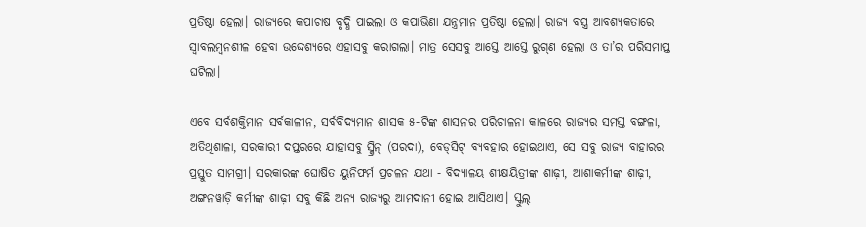ପ୍ରତିଷ୍ଠା ହେଲା। ରାଜ୍ୟରେ କପାଚାଷ ବୃଦ୍ଧି ପାଇଲା ଓ କପାଭିଣା ଯନ୍ତ୍ରମାନ ପ୍ରତିଷ୍ଠା ହେଲା। ରାଜ୍ୟ ବସ୍ତ୍ର ଆବଶ୍ୟକତାରେ ସ୍ୱାବଲମ୍ବନଶୀଳ ହେବା ଉଦ୍ଦେଶ୍ୟରେ ଏହାସବୁ କରାଗଲା। ମାତ୍ର ସେସବୁ ଆସ୍ତେ ଆସ୍ତେ ରୁଗ୍‌ଣ ହେଲା ଓ ତା’ର ପରିସମାପ୍ତ ଘଟିଲା।

ଏବେ ସର୍ବଶକ୍ତିମାନ ସର୍ବକାଳୀନ, ସର୍ବବିଦ୍ୟମାନ ଶାସକ ୫-ଟିଙ୍କ ଶାସନର ପରିଚାଳନା କାଳରେ ରାଜ୍ୟର ସମସ୍ତ ବଙ୍ଗଳା, ଅତିଥିଶାଳା, ସରକାରୀ ଦପ୍ତରରେ ଯାହାସବୁ ସ୍କ୍ରିନ୍‌ (ପରଦା), ବେଡ୍‌ସିଟ୍‌ ବ୍ୟବହାର ହୋଇଥାଏ, ସେ ସବୁ ରାଜ୍ୟ ବାହାରର ପ୍ରସ୍ତୁତ ସାମଗ୍ରୀ। ସରକାରଙ୍କ ଘୋଷିତ ୟୁନିଫର୍ମ ପ୍ରଚଳନ ଯଥା - ବିଦ୍ୟାଳୟ ଶୀକ୍ଷୟିତ୍ରୀଙ୍କ ଶାଢ଼ୀ, ଆଶାକର୍ମୀଙ୍କ ଶାଢ଼ୀ, ଅଙ୍ଗନୱାଡ଼ି କର୍ମୀଙ୍କ ଶାଢ଼ୀ ସବୁ କିଛି ଅନ୍ୟ ରାଜ୍ୟରୁ ଆମଦାନୀ ହୋଇ ଆସିଥାଏ। ସ୍କୁଲ୍‌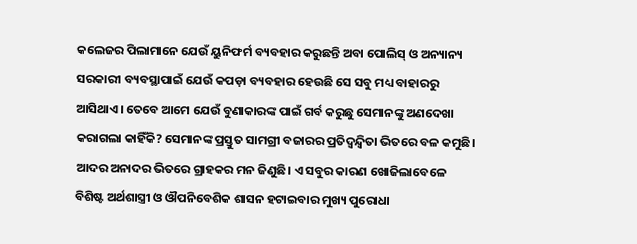କଲେଜର ପିଲାମାନେ ଯେଉଁ ୟୁନିଫର୍ମ ବ୍ୟବହାର କରୁଛନ୍ତି ଅବା ପୋଲିସ୍‌ ଓ ଅନ୍ୟାନ୍ୟ ସରକାରୀ ବ୍ୟବସ୍ଥାପାଇଁ ଯେଉଁ କପଡ଼ା ବ୍ୟବହାର ହେଉଛି ସେ ସବୁ ମଧ୍ୟ ବାହାରରୁ ଆସିଥାଏ। ତେବେ ଆମେ ଯେଉଁ ବୁଣାକାରଙ୍କ ପାଇଁ ଗର୍ବ କରୁଛୁ ସେମାନଙ୍କୁ ଅଣଦେଖା କରାଗଲା କାହିଁକି? ସେମାନଙ୍କ ପ୍ରସ୍ତୁତ ସାମଗ୍ରୀ ବଜାରର ପ୍ରତିଦ୍ୱନ୍ଦ୍ୱିତା ଭିତରେ ବଳ କମୁଛି। ଆଦର ଅନାଦର ଭିତରେ ଗ୍ରାହକର ମନ ଜିଣୁଛି। ଏ ସବୁର କାରଣ ଖୋଜିଲାବେଳେ ବିଶିଷ୍ଟ ଅର୍ଥଶାସ୍ତ୍ରୀ ଓ ଔପନିବେଶିକ ଶାସନ ହଟାଇବାର ମୁଖ୍ୟ ପୁରୋଧା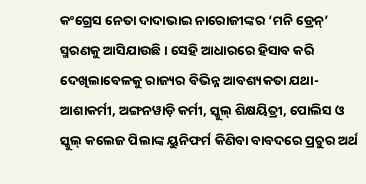କଂଗ୍ରେସ ନେତା ଦାଦାଭାଇ ନାରୋଜୀଙ୍କର ‘ମନି ଡ୍ରେନ୍‌’ ସ୍ମରଣକୁ ଆସିଯାଉଛି। ସେହି ଆଧାରରେ ହିସାବ କରି ଦେଖିଲାବେଳକୁ ରାଜ୍ୟର ବିଭିନ୍ନ ଆବଶ୍ୟକତା ଯଥା- ଆଶାକର୍ମୀ, ଅଙ୍ଗନୱାଡ଼ି କର୍ମୀ, ସ୍କୁଲ୍‌ ଶିକ୍ଷୟିତ୍ରୀ, ପୋଲିସ ଓ ସ୍କୁଲ୍‌ କଲେଜ ପିଲାଙ୍କ ୟୁନିଫର୍ମ କିଣିବା ବାବଦରେ ପ୍ରଚୁର ଅର୍ଥ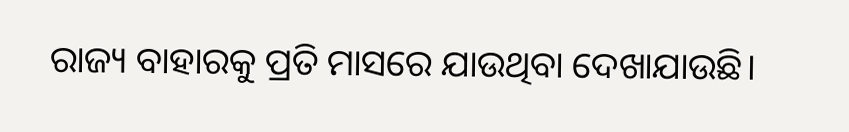ରାଜ୍ୟ ବାହାରକୁ ପ୍ରତି ମାସରେ ଯାଉଥିବା ଦେଖାଯାଉଛି।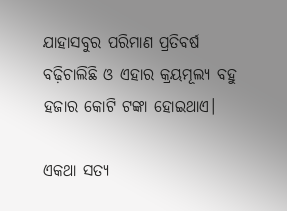ଯାହାସବୁର ପରିମାଣ ପ୍ରତିବର୍ଷ ବଢ଼ିଚାଲିଛି ଓ ଏହାର କ୍ରୟମୂଲ୍ୟ ବହୁ ହଜାର କୋଟି ଟଙ୍କା ହୋଇଥାଏ।

ଏକଥା ସତ୍ୟ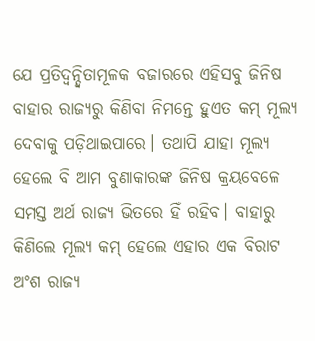ଯେ ପ୍ରତିଦ୍ୱନ୍ଦ୍ୱିତାମୂଳକ ବଜାରରେ ଏହିସବୁ ଜିନିଷ ବାହାର ରାଜ୍ୟରୁ କିଣିବା ନିମନ୍ତେ ହୁଏତ କମ୍‌ ମୂଲ୍ୟ ଦେବାକୁ ପଡ଼ିଥାଇପାରେ। ତଥାପି ଯାହା ମୂଲ୍ୟ ହେଲେ ବି ଆମ ବୁଣାକାରଙ୍କ ଜିନିଷ କ୍ରୟବେଳେ ସମସ୍ତ ଅର୍ଥ ରାଜ୍ୟ ଭିତରେ ହିଁ ରହିବ। ବାହାରୁ କିଣିଲେ ମୂଲ୍ୟ କମ୍‌ ହେଲେ ଏହାର ଏକ ବିରାଟ ଅଂଶ ରାଜ୍ୟ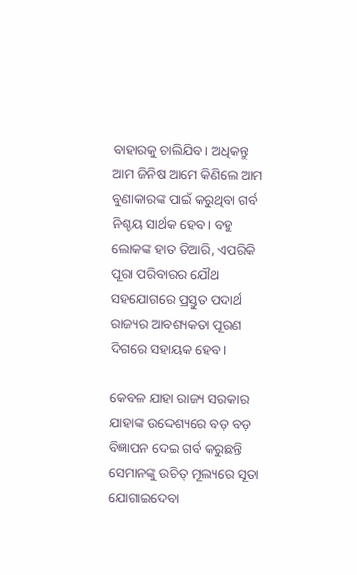ବାହାରକୁ ଚାଲିଯିବ। ଅଧିକନ୍ତୁ ଆମ ଜିନିଷ ଆମେ କିଣିଲେ ଆମ ବୁଣାକାରଙ୍କ ପାଇଁ କରୁଥିବା ଗର୍ବ ନିଶ୍ଚୟ ସାର୍ଥକ ହେବ। ବହୁ ଲୋକଙ୍କ ହାତ ତିଆରି, ଏପରିକି ପୂରା ପରିବାରର ଯୌଥ ସହଯୋଗରେ ପ୍ରସ୍ତୁତ ପଦାର୍ଥ ରାଜ୍ୟର ଆବଶ୍ୟକତା ପୂରଣ ଦିଗରେ ସହାୟକ ହେବ।

କେବଳ ଯାହା ରାଜ୍ୟ ସରକାର ଯାହାଙ୍କ ଉଦ୍ଦେଶ୍ୟରେ ବଡ଼ ବଡ଼ ବିଜ୍ଞାପନ ଦେଇ ଗର୍ବ କରୁଛନ୍ତି ସେମାନଙ୍କୁ ଉଚିତ୍‌ ମୂଲ୍ୟରେ ସୂତା ଯୋଗାଇଦେବା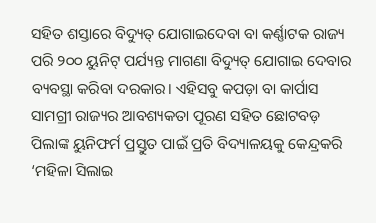ସହିତ ଶସ୍ତାରେ ବିଦ୍ୟୁତ୍‌ ଯୋଗାଇଦେବା ବା କର୍ଣ୍ଣାଟକ ରାଜ୍ୟ ପରି ୨୦୦ ୟୁନିଟ୍‌ ପର୍ଯ୍ୟନ୍ତ ମାଗଣା ବିଦ୍ୟୁତ୍‌ ଯୋଗାଇ ଦେବାର ବ୍ୟବସ୍ଥା କରିବା ଦରକାର। ଏହିସବୁ କପଡ଼ା ବା କାର୍ପାସ ସାମଗ୍ରୀ ରାଜ୍ୟର ଆବଶ୍ୟକତା ପୂରଣ ସହିତ ଛୋଟବଡ଼ ପିଲାଙ୍କ ୟୁନିଫର୍ମ ପ୍ରସ୍ତୁତ ପାଇଁ ପ୍ରତି ବିଦ୍ୟାଳୟକୁ କେନ୍ଦ୍ରକରି ‘ମହିଳା ସିଲାଇ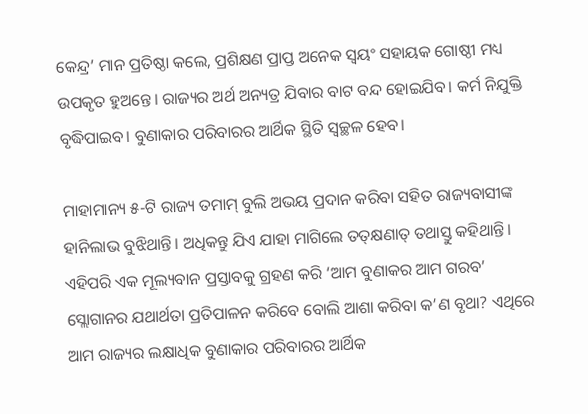କେନ୍ଦ୍ର’ ମାନ ପ୍ରତିଷ୍ଠା କଲେ, ପ୍ରଶିକ୍ଷଣ ପ୍ରାପ୍ତ ଅନେକ ସ୍ୱୟଂ ସହାୟକ ଗୋଷ୍ଠୀ ମଧ୍ୟ ଉପକୃତ ହୁଅନ୍ତେ। ରାଜ୍ୟର ଅର୍ଥ ଅନ୍ୟତ୍ର ଯିବାର ବାଟ ବନ୍ଦ ହୋଇଯିବ। କର୍ମ ନିଯୁକ୍ତି ବୃଦ୍ଧିପାଇବ। ବୁଣାକାର ପରିବାରର ଆର୍ଥିକ ସ୍ଥିତି ସ୍ୱଚ୍ଛଳ ହେବ।

ମାହାମାନ୍ୟ ୫-ଟି ରାଜ୍ୟ ତମାମ୍‌ ବୁଲି ଅଭୟ ପ୍ରଦାନ କରିବା ସହିତ ରାଜ୍ୟବାସୀଙ୍କ ହାନିଲାଭ ବୁଝିଥାନ୍ତି। ଅଧିକନ୍ତୁ ଯିଏ ଯାହା ମାଗିଲେ ତତ୍‌କ୍ଷଣାତ୍‌ ତଥାସ୍ତୁ କହିଥାନ୍ତି। ଏହିପରି ଏକ ମୂଲ୍ୟବାନ ପ୍ରସ୍ତାବକୁ ଗ୍ରହଣ କରି ‘ଆମ ବୁଣାକର ଆମ ଗରବ’ ସ୍ଲୋଗାନର ଯଥାର୍ଥତା ପ୍ରତିପାଳନ କରିବେ ବୋଲି ଆଶା କରିବା କ’ଣ ବୃଥା? ଏଥିରେ ଆମ ରାଜ୍ୟର ଲକ୍ଷାଧିକ ବୁଣାକାର ପରିବାରର ଆର୍ଥିକ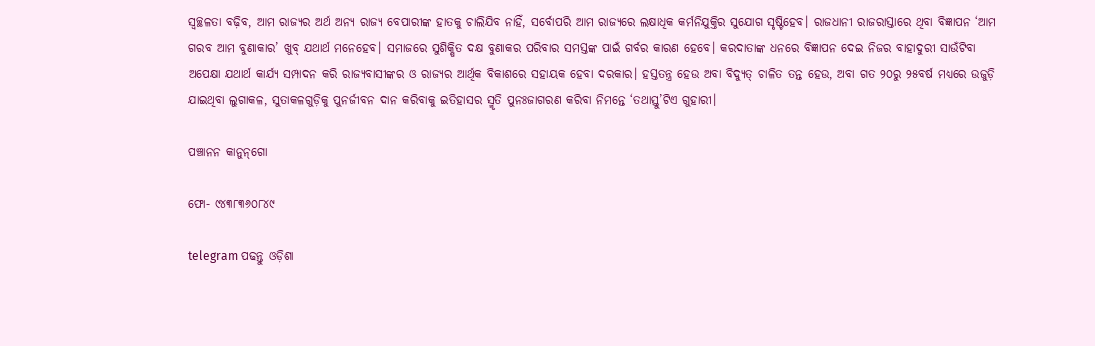ସ୍ୱଚ୍ଛଳତା ବଢ଼ିବ, ଆମ ରାଜ୍ୟର ଅର୍ଥ ଅନ୍ୟ ରାଜ୍ୟ ବେପାରୀଙ୍କ ହାତକୁ ଚାଲିଯିବ ନାହିଁ, ସର୍ବୋପରି ଆମ ରାଜ୍ୟରେ ଲକ୍ଷାଧିକ କର୍ମନିଯୁକ୍ତିର ସୁଯୋଗ ସୃଷ୍ଟିହେବ। ରାଜଧାନୀ ରାଜରାସ୍ତାରେ ଥିବା ବିଜ୍ଞାପନ ‘ଆମ ଗରବ ଆମ ବୁଣାକାର’ ଖୁବ୍‌ ଯଥାର୍ଥ ମନେହେବ। ସମାଜରେ ସୁଶିକ୍ଷିତ ଦକ୍ଷ ବୁଣାକର ପରିବାର ସମସ୍ତଙ୍କ ପାଇଁ ଗର୍ବର କାରଣ ହେବେ। କରଦାତାଙ୍କ ଧନରେ ବିଜ୍ଞାପନ ଦେଇ ନିଜର ବାହାଦୁରୀ ସାଉଁଟିବା ଅପେକ୍ଷା ଯଥାର୍ଥ କାର୍ଯ୍ୟ ସମ୍ପାଦନ କରି ରାଜ୍ୟବାସୀଙ୍କର ଓ ରାଜ୍ୟର ଆର୍ଥିକ ବିକାଶରେ ସହାୟକ ହେବା ଦରକାର। ହସ୍ତତନ୍ତ୍ର ହେଉ ଅବା ବିଦ୍ୟୁତ୍‌ ଚାଳିତ ତନ୍ତ ହେଉ, ଅବା ଗତ ୨୦ରୁ ୨୫ବର୍ଷ ମଧ୍ୟରେ ଉଜୁଡ଼ି ଯାଇଥିବା ଲୁଗାକଳ, ସୁତାକଳଗୁଡ଼ିକୁ ପୁନର୍ଜୀବନ ଦାନ କରିବାକୁ ଇତିହାସର ସ୍ମୃତି ପୁନଃଜାଗରଣ କରିବା ନିମନ୍ତେ ‘ତଥାସ୍ତୁ’ଟିଏ ଗୁହାରୀ।

ପଞ୍ଚାନନ କାନୁନ୍‌ଗୋ

ଫୋ- ୯୪୩୮୩୬୦୮୪୯

telegram ପଢନ୍ତୁ ଓଡ଼ିଶା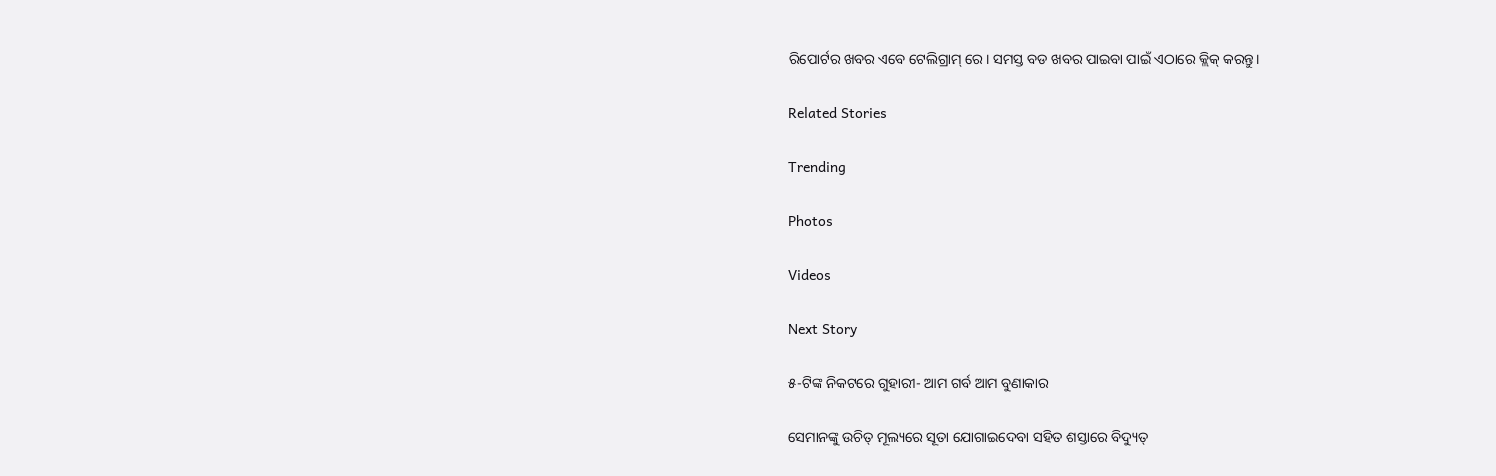ରିପୋର୍ଟର ଖବର ଏବେ ଟେଲିଗ୍ରାମ୍ ରେ। ସମସ୍ତ ବଡ ଖବର ପାଇବା ପାଇଁ ଏଠାରେ କ୍ଲିକ୍ କରନ୍ତୁ।

Related Stories

Trending

Photos

Videos

Next Story

୫-ଟିଙ୍କ ନିକଟରେ ଗୁହାରୀ- ଆମ ଗର୍ବ ଆମ ବୁଣାକାର

ସେମାନଙ୍କୁ ଉଚିତ୍‌ ମୂଲ୍ୟରେ ସୂତା ଯୋଗାଇଦେବା ସହିତ ଶସ୍ତାରେ ବିଦ୍ୟୁତ୍‌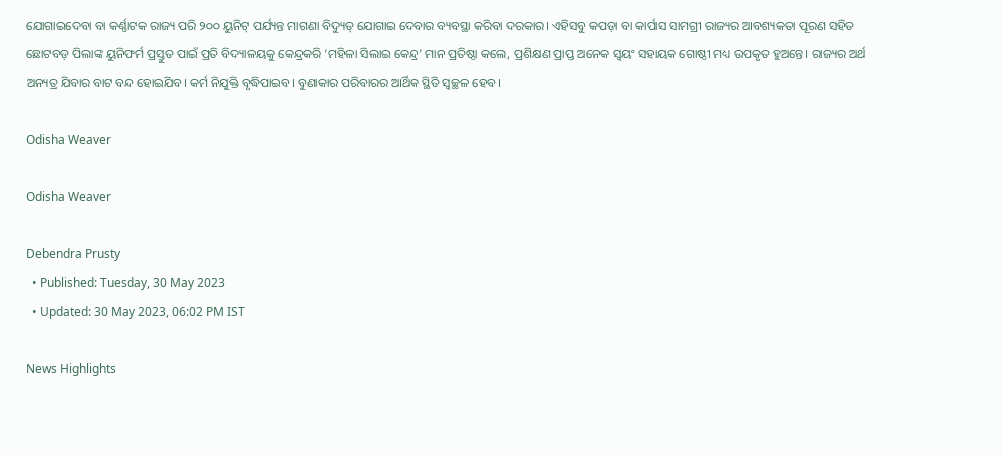ଯୋଗାଇଦେବା ବା କର୍ଣ୍ଣାଟକ ରାଜ୍ୟ ପରି ୨୦୦ ୟୁନିଟ୍‌ ପର୍ଯ୍ୟନ୍ତ ମାଗଣା ବିଦ୍ୟୁତ୍‌ ଯୋଗାଇ ଦେବାର ବ୍ୟବସ୍ଥା କରିବା ଦରକାର। ଏହିସବୁ କପଡ଼ା ବା କାର୍ପାସ ସାମଗ୍ରୀ ରାଜ୍ୟର ଆବଶ୍ୟକତା ପୂରଣ ସହିତ ଛୋଟବଡ଼ ପିଲାଙ୍କ ୟୁନିଫର୍ମ ପ୍ରସ୍ତୁତ ପାଇଁ ପ୍ରତି ବିଦ୍ୟାଳୟକୁ କେନ୍ଦ୍ରକରି ‘ମହିଳା ସିଲାଇ କେନ୍ଦ୍ର’ ମାନ ପ୍ରତିଷ୍ଠା କଲେ, ପ୍ରଶିକ୍ଷଣ ପ୍ରାପ୍ତ ଅନେକ ସ୍ୱୟଂ ସହାୟକ ଗୋଷ୍ଠୀ ମଧ୍ୟ ଉପକୃତ ହୁଅନ୍ତେ। ରାଜ୍ୟର ଅର୍ଥ ଅନ୍ୟତ୍ର ଯିବାର ବାଟ ବନ୍ଦ ହୋଇଯିବ। କର୍ମ ନିଯୁକ୍ତି ବୃଦ୍ଧିପାଇବ। ବୁଣାକାର ପରିବାରର ଆର୍ଥିକ ସ୍ଥିତି ସ୍ୱଚ୍ଛଳ ହେବ।

Odisha Weaver

Odisha Weaver

Debendra Prusty
  • Published: Tuesday, 30 May 2023
  • Updated: 30 May 2023, 06:02 PM IST

News Highlights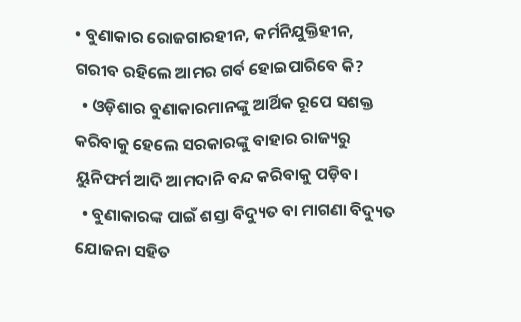• ବୁଣାକାର ରୋଜଗାରହୀନ, କର୍ମନିଯୁକ୍ତିହୀନ, ଗରୀବ ରହିଲେ ଆମର ଗର୍ବ ହୋଇପାରିବେ କି?
  • ଓଡ଼ିଶାର ବୁଣାକାରମାନଙ୍କୁ ଆର୍ଥିକ ରୂପେ ସଶକ୍ତ କରିବାକୁ ହେଲେ ସରକାରଙ୍କୁ ବାହାର ରାଜ୍ୟରୁ ୟୁନିଫର୍ମ ଆଦି ଆମଦାନି ବନ୍ଦ କରିବାକୁ ପଡ଼ିବ।
  • ବୁଣାକାରଙ୍କ ପାଇଁ ଶସ୍ତା ବିଦ୍ୟୁତ ବା ମାଗଣା ବିଦ୍ୟୁତ ଯୋଜନା ସହିତ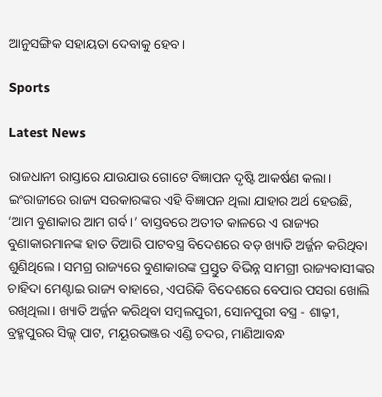ଆନୁସଙ୍ଗିକ ସହାୟତା ଦେବାକୁ ହେବ।

Sports

Latest News

ରାଜଧାନୀ ରାସ୍ତାରେ ଯାଉଯାଉ ଗୋଟେ ବିଜ୍ଞାପନ ଦୃଷ୍ଟି ଆକର୍ଷଣ କଲା। ଇଂରାଜୀରେ ରାଜ୍ୟ ସରକାରଙ୍କର ଏହି ବିଜ୍ଞାପନ ଥିଲା ଯାହାର ଅର୍ଥ ହେଉଛି, ‘ଆମ ବୁଣାକାର ଆମ ଗର୍ବ।’ ବାସ୍ତବରେ ଅତୀତ କାଳରେ ଏ ରାଜ୍ୟର ବୁଣାକାରମାନଙ୍କ ହାତ ତିଆରି ପାଟବସ୍ତ୍ର ବିଦେଶରେ ବଡ଼ ଖ୍ୟାତି ଅର୍ଜ୍ଜନ କରିଥିବା ଶୁଣିଥିଲେ। ସମଗ୍ର ରାଜ୍ୟରେ ବୁଣାକାରଙ୍କ ପ୍ରସ୍ତୁତ ବିଭିନ୍ନ ସାମଗ୍ରୀ ରାଜ୍ୟବାସୀଙ୍କର ଚାହିଦା ମେଣ୍ଟାଇ ରାଜ୍ୟ ବାହାରେ, ଏପରିକି ବିଦେଶରେ ବେପାର ପସରା ଖୋଲି ରଖିଥିଲା। ଖ୍ୟାତି ଅର୍ଜ୍ଜନ କରିଥିବା ସମ୍ବଲପୁରୀ, ସୋନପୁରୀ ବସ୍ତ୍ର - ଶାଢ଼ୀ, ବ୍ରହ୍ମପୁରର ସିଲ୍କ୍‌ ପାଟ, ମୟୂରଭଞ୍ଜର ଏଣ୍ଡି ଚଦର, ମାଣିଆବନ୍ଧ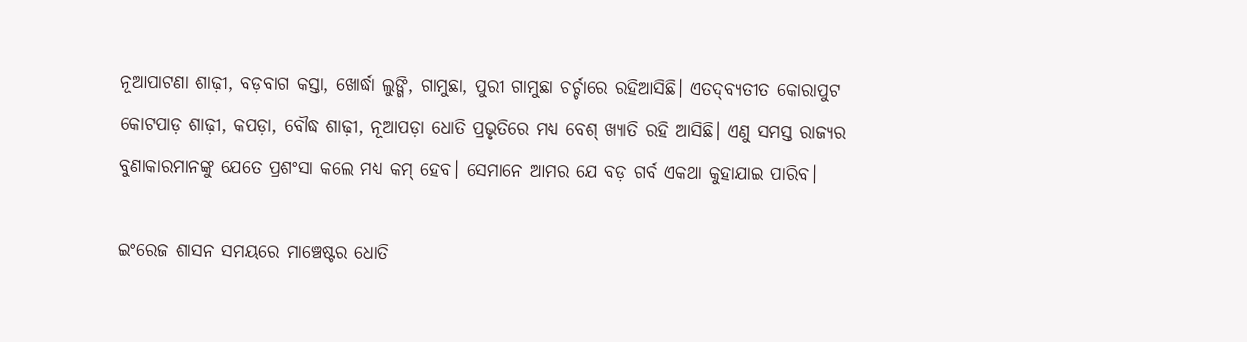ନୂଆପାଟଣା ଶାଢ଼ୀ, ବଡ଼ବାଗ କସ୍ତା, ଖୋର୍ଦ୍ଧା ଲୁଙ୍ଗି, ଗାମୁଛା, ପୁରୀ ଗାମୁଛା ଚର୍ଚ୍ଚାରେ ରହିଆସିଛି। ଏତଦ୍‌ବ୍ୟତୀତ କୋରାପୁଟ କୋଟପାଡ଼ ଶାଢ଼ୀ, କପଡ଼ା, ବୌଦ୍ଧ ଶାଢ଼ୀ, ନୂଆପଡ଼ା ଧୋତି ପ୍ରଭୃତିରେ ମଧ୍ୟ ବେଶ୍‌ ଖ୍ୟାତି ରହି ଆସିଛି। ଏଣୁ ସମସ୍ତ ରାଜ୍ୟର ବୁଣାକାରମାନଙ୍କୁ ଯେତେ ପ୍ରଶଂସା କଲେ ମଧ୍ୟ କମ୍‌ ହେବ। ସେମାନେ ଆମର ଯେ ବଡ଼ ଗର୍ବ ଏକଥା କୁହାଯାଇ ପାରିବ।

ଇଂରେଜ ଶାସନ ସମୟରେ ମାଞ୍ଚେଷ୍ଟର ଧୋତି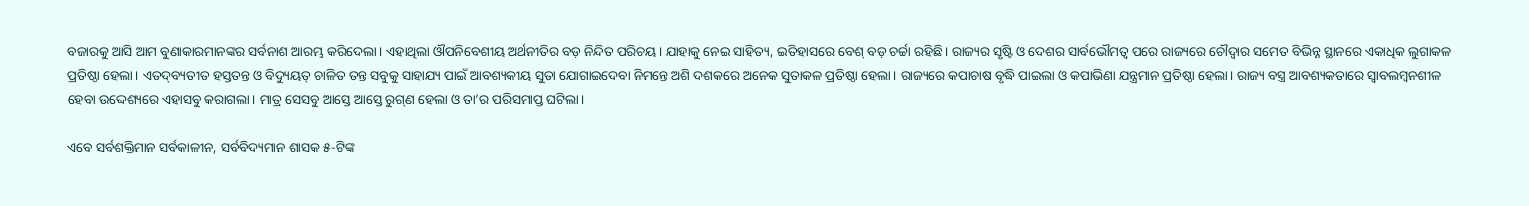ବଜାରକୁ ଆସି ଆମ ବୁଣାକାରମାନଙ୍କର ସର୍ବନାଶ ଆରମ୍ଭ କରିଦେଲା। ଏହାଥିଲା ଔପନିବେଶୀୟ ଅର୍ଥନୀତିର ବଡ଼ ନିନ୍ଦିତ ପରିଚୟ। ଯାହାକୁ ନେଇ ସାହିତ୍ୟ, ଇତିହାସରେ ବେଶ୍‌ ବଡ଼ ଚର୍ଚ୍ଚା ରହିଛି। ରାଜ୍ୟର ସୃଷ୍ଟି ଓ ଦେଶର ସାର୍ବଭୌମତ୍ୱ ପରେ ରାଜ୍ୟରେ ଚୌଦ୍ୱାର ସମେତ ବିଭିନ୍ନ ସ୍ଥାନରେ ଏକାଧିକ ଲୁଗାକଳ ପ୍ରତିଷ୍ଠା ହେଲା। ଏତଦ୍‌ବ୍ୟତୀତ ହସ୍ତତନ୍ତ ଓ ବିଦ୍ୟୁୟତ୍‌ ଚାଳିତ ତନ୍ତ ସବୁକୁ ସାହାଯ୍ୟ ପାଇଁ ଆବଶ୍ୟକୀୟ ସୁତା ଯୋଗାଇଦେବା ନିମନ୍ତେ ଅଶି ଦଶକରେ ଅନେକ ସୁତାକଳ ପ୍ରତିଷ୍ଠା ହେଲା। ରାଜ୍ୟରେ କପାଚାଷ ବୃଦ୍ଧି ପାଇଲା ଓ କପାଭିଣା ଯନ୍ତ୍ରମାନ ପ୍ରତିଷ୍ଠା ହେଲା। ରାଜ୍ୟ ବସ୍ତ୍ର ଆବଶ୍ୟକତାରେ ସ୍ୱାବଲମ୍ବନଶୀଳ ହେବା ଉଦ୍ଦେଶ୍ୟରେ ଏହାସବୁ କରାଗଲା। ମାତ୍ର ସେସବୁ ଆସ୍ତେ ଆସ୍ତେ ରୁଗ୍‌ଣ ହେଲା ଓ ତା’ର ପରିସମାପ୍ତ ଘଟିଲା।

ଏବେ ସର୍ବଶକ୍ତିମାନ ସର୍ବକାଳୀନ, ସର୍ବବିଦ୍ୟମାନ ଶାସକ ୫-ଟିଙ୍କ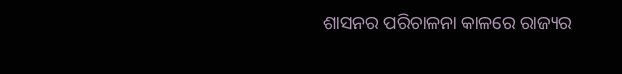ଶାସନର ପରିଚାଳନା କାଳରେ ରାଜ୍ୟର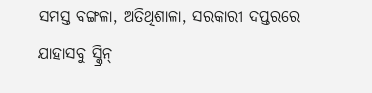ସମସ୍ତ ବଙ୍ଗଳା, ଅତିଥିଶାଳା, ସରକାରୀ ଦପ୍ତରରେ ଯାହାସବୁ ସ୍କ୍ରିନ୍‌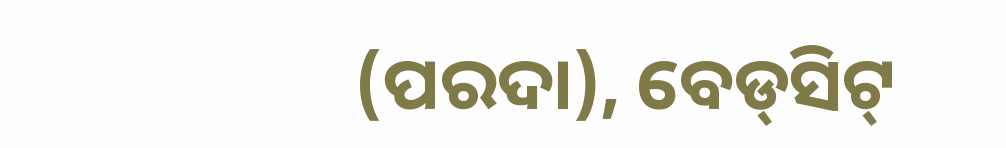(ପରଦା), ବେଡ୍‌ସିଟ୍‌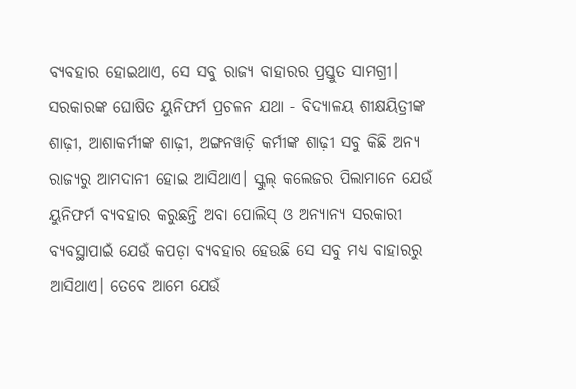ବ୍ୟବହାର ହୋଇଥାଏ, ସେ ସବୁ ରାଜ୍ୟ ବାହାରର ପ୍ରସ୍ତୁତ ସାମଗ୍ରୀ। ସରକାରଙ୍କ ଘୋଷିତ ୟୁନିଫର୍ମ ପ୍ରଚଳନ ଯଥା - ବିଦ୍ୟାଳୟ ଶୀକ୍ଷୟିତ୍ରୀଙ୍କ ଶାଢ଼ୀ, ଆଶାକର୍ମୀଙ୍କ ଶାଢ଼ୀ, ଅଙ୍ଗନୱାଡ଼ି କର୍ମୀଙ୍କ ଶାଢ଼ୀ ସବୁ କିଛି ଅନ୍ୟ ରାଜ୍ୟରୁ ଆମଦାନୀ ହୋଇ ଆସିଥାଏ। ସ୍କୁଲ୍‌ କଲେଜର ପିଲାମାନେ ଯେଉଁ ୟୁନିଫର୍ମ ବ୍ୟବହାର କରୁଛନ୍ତି ଅବା ପୋଲିସ୍‌ ଓ ଅନ୍ୟାନ୍ୟ ସରକାରୀ ବ୍ୟବସ୍ଥାପାଇଁ ଯେଉଁ କପଡ଼ା ବ୍ୟବହାର ହେଉଛି ସେ ସବୁ ମଧ୍ୟ ବାହାରରୁ ଆସିଥାଏ। ତେବେ ଆମେ ଯେଉଁ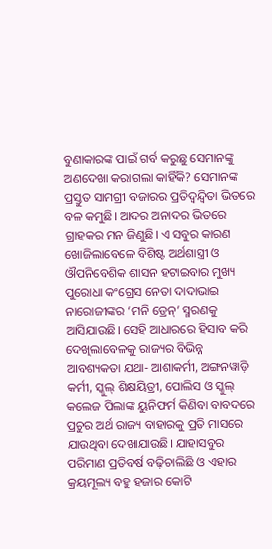ବୁଣାକାରଙ୍କ ପାଇଁ ଗର୍ବ କରୁଛୁ ସେମାନଙ୍କୁ ଅଣଦେଖା କରାଗଲା କାହିଁକି? ସେମାନଙ୍କ ପ୍ରସ୍ତୁତ ସାମଗ୍ରୀ ବଜାରର ପ୍ରତିଦ୍ୱନ୍ଦ୍ୱିତା ଭିତରେ ବଳ କମୁଛି। ଆଦର ଅନାଦର ଭିତରେ ଗ୍ରାହକର ମନ ଜିଣୁଛି। ଏ ସବୁର କାରଣ ଖୋଜିଲାବେଳେ ବିଶିଷ୍ଟ ଅର୍ଥଶାସ୍ତ୍ରୀ ଓ ଔପନିବେଶିକ ଶାସନ ହଟାଇବାର ମୁଖ୍ୟ ପୁରୋଧା କଂଗ୍ରେସ ନେତା ଦାଦାଭାଇ ନାରୋଜୀଙ୍କର ‘ମନି ଡ୍ରେନ୍‌’ ସ୍ମରଣକୁ ଆସିଯାଉଛି। ସେହି ଆଧାରରେ ହିସାବ କରି ଦେଖିଲାବେଳକୁ ରାଜ୍ୟର ବିଭିନ୍ନ ଆବଶ୍ୟକତା ଯଥା- ଆଶାକର୍ମୀ, ଅଙ୍ଗନୱାଡ଼ି କର୍ମୀ, ସ୍କୁଲ୍‌ ଶିକ୍ଷୟିତ୍ରୀ, ପୋଲିସ ଓ ସ୍କୁଲ୍‌ କଲେଜ ପିଲାଙ୍କ ୟୁନିଫର୍ମ କିଣିବା ବାବଦରେ ପ୍ରଚୁର ଅର୍ଥ ରାଜ୍ୟ ବାହାରକୁ ପ୍ରତି ମାସରେ ଯାଉଥିବା ଦେଖାଯାଉଛି। ଯାହାସବୁର ପରିମାଣ ପ୍ରତିବର୍ଷ ବଢ଼ିଚାଲିଛି ଓ ଏହାର କ୍ରୟମୂଲ୍ୟ ବହୁ ହଜାର କୋଟି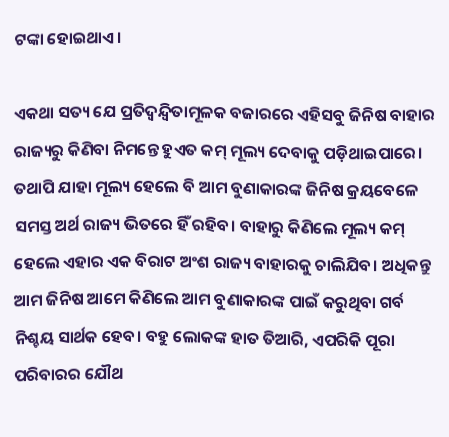ଟଙ୍କା ହୋଇଥାଏ।

ଏକଥା ସତ୍ୟ ଯେ ପ୍ରତିଦ୍ୱନ୍ଦ୍ୱିତାମୂଳକ ବଜାରରେ ଏହିସବୁ ଜିନିଷ ବାହାର ରାଜ୍ୟରୁ କିଣିବା ନିମନ୍ତେ ହୁଏତ କମ୍‌ ମୂଲ୍ୟ ଦେବାକୁ ପଡ଼ିଥାଇପାରେ। ତଥାପି ଯାହା ମୂଲ୍ୟ ହେଲେ ବି ଆମ ବୁଣାକାରଙ୍କ ଜିନିଷ କ୍ରୟବେଳେ ସମସ୍ତ ଅର୍ଥ ରାଜ୍ୟ ଭିତରେ ହିଁ ରହିବ। ବାହାରୁ କିଣିଲେ ମୂଲ୍ୟ କମ୍‌ ହେଲେ ଏହାର ଏକ ବିରାଟ ଅଂଶ ରାଜ୍ୟ ବାହାରକୁ ଚାଲିଯିବ। ଅଧିକନ୍ତୁ ଆମ ଜିନିଷ ଆମେ କିଣିଲେ ଆମ ବୁଣାକାରଙ୍କ ପାଇଁ କରୁଥିବା ଗର୍ବ ନିଶ୍ଚୟ ସାର୍ଥକ ହେବ। ବହୁ ଲୋକଙ୍କ ହାତ ତିଆରି, ଏପରିକି ପୂରା ପରିବାରର ଯୌଥ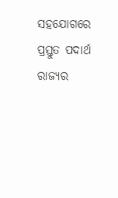ସହଯୋଗରେ ପ୍ରସ୍ତୁତ ପଦାର୍ଥ ରାଜ୍ୟର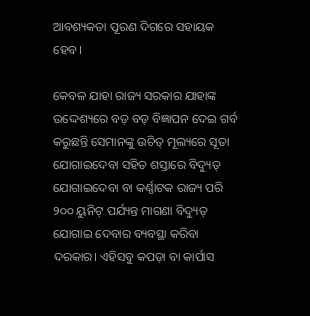ଆବଶ୍ୟକତା ପୂରଣ ଦିଗରେ ସହାୟକ ହେବ।

କେବଳ ଯାହା ରାଜ୍ୟ ସରକାର ଯାହାଙ୍କ ଉଦ୍ଦେଶ୍ୟରେ ବଡ଼ ବଡ଼ ବିଜ୍ଞାପନ ଦେଇ ଗର୍ବ କରୁଛନ୍ତି ସେମାନଙ୍କୁ ଉଚିତ୍‌ ମୂଲ୍ୟରେ ସୂତା ଯୋଗାଇଦେବା ସହିତ ଶସ୍ତାରେ ବିଦ୍ୟୁତ୍‌ ଯୋଗାଇଦେବା ବା କର୍ଣ୍ଣାଟକ ରାଜ୍ୟ ପରି ୨୦୦ ୟୁନିଟ୍‌ ପର୍ଯ୍ୟନ୍ତ ମାଗଣା ବିଦ୍ୟୁତ୍‌ ଯୋଗାଇ ଦେବାର ବ୍ୟବସ୍ଥା କରିବା ଦରକାର। ଏହିସବୁ କପଡ଼ା ବା କାର୍ପାସ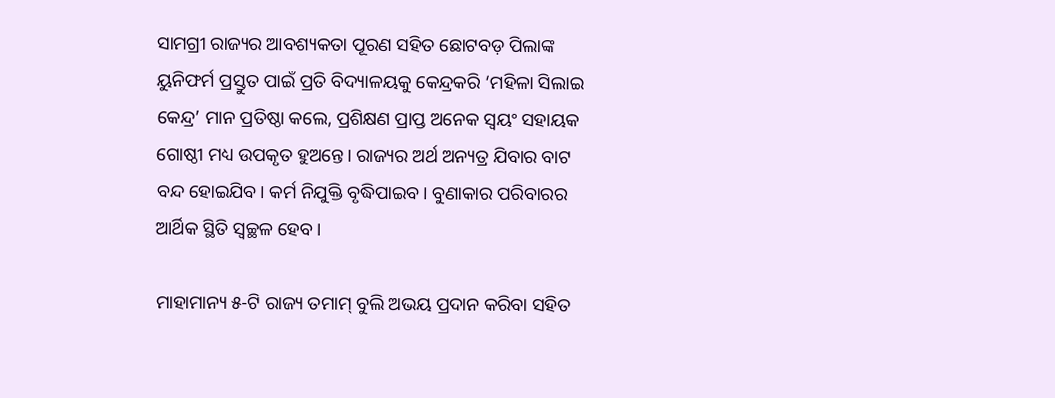ସାମଗ୍ରୀ ରାଜ୍ୟର ଆବଶ୍ୟକତା ପୂରଣ ସହିତ ଛୋଟବଡ଼ ପିଲାଙ୍କ ୟୁନିଫର୍ମ ପ୍ରସ୍ତୁତ ପାଇଁ ପ୍ରତି ବିଦ୍ୟାଳୟକୁ କେନ୍ଦ୍ରକରି ‘ମହିଳା ସିଲାଇ କେନ୍ଦ୍ର’ ମାନ ପ୍ରତିଷ୍ଠା କଲେ, ପ୍ରଶିକ୍ଷଣ ପ୍ରାପ୍ତ ଅନେକ ସ୍ୱୟଂ ସହାୟକ ଗୋଷ୍ଠୀ ମଧ୍ୟ ଉପକୃତ ହୁଅନ୍ତେ। ରାଜ୍ୟର ଅର୍ଥ ଅନ୍ୟତ୍ର ଯିବାର ବାଟ ବନ୍ଦ ହୋଇଯିବ। କର୍ମ ନିଯୁକ୍ତି ବୃଦ୍ଧିପାଇବ। ବୁଣାକାର ପରିବାରର ଆର୍ଥିକ ସ୍ଥିତି ସ୍ୱଚ୍ଛଳ ହେବ।

ମାହାମାନ୍ୟ ୫-ଟି ରାଜ୍ୟ ତମାମ୍‌ ବୁଲି ଅଭୟ ପ୍ରଦାନ କରିବା ସହିତ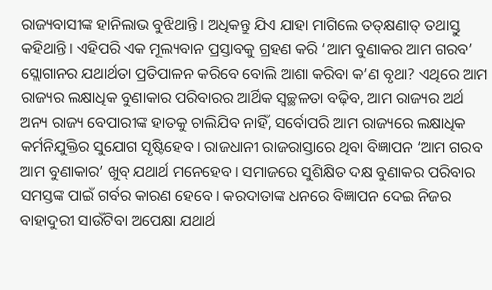ରାଜ୍ୟବାସୀଙ୍କ ହାନିଲାଭ ବୁଝିଥାନ୍ତି। ଅଧିକନ୍ତୁ ଯିଏ ଯାହା ମାଗିଲେ ତତ୍‌କ୍ଷଣାତ୍‌ ତଥାସ୍ତୁ କହିଥାନ୍ତି। ଏହିପରି ଏକ ମୂଲ୍ୟବାନ ପ୍ରସ୍ତାବକୁ ଗ୍ରହଣ କରି ‘ଆମ ବୁଣାକର ଆମ ଗରବ’ ସ୍ଲୋଗାନର ଯଥାର୍ଥତା ପ୍ରତିପାଳନ କରିବେ ବୋଲି ଆଶା କରିବା କ’ଣ ବୃଥା? ଏଥିରେ ଆମ ରାଜ୍ୟର ଲକ୍ଷାଧିକ ବୁଣାକାର ପରିବାରର ଆର୍ଥିକ ସ୍ୱଚ୍ଛଳତା ବଢ଼ିବ, ଆମ ରାଜ୍ୟର ଅର୍ଥ ଅନ୍ୟ ରାଜ୍ୟ ବେପାରୀଙ୍କ ହାତକୁ ଚାଲିଯିବ ନାହିଁ, ସର୍ବୋପରି ଆମ ରାଜ୍ୟରେ ଲକ୍ଷାଧିକ କର୍ମନିଯୁକ୍ତିର ସୁଯୋଗ ସୃଷ୍ଟିହେବ। ରାଜଧାନୀ ରାଜରାସ୍ତାରେ ଥିବା ବିଜ୍ଞାପନ ‘ଆମ ଗରବ ଆମ ବୁଣାକାର’ ଖୁବ୍‌ ଯଥାର୍ଥ ମନେହେବ। ସମାଜରେ ସୁଶିକ୍ଷିତ ଦକ୍ଷ ବୁଣାକର ପରିବାର ସମସ୍ତଙ୍କ ପାଇଁ ଗର୍ବର କାରଣ ହେବେ। କରଦାତାଙ୍କ ଧନରେ ବିଜ୍ଞାପନ ଦେଇ ନିଜର ବାହାଦୁରୀ ସାଉଁଟିବା ଅପେକ୍ଷା ଯଥାର୍ଥ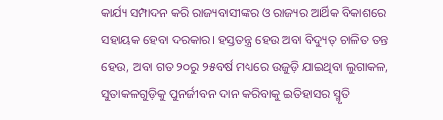କାର୍ଯ୍ୟ ସମ୍ପାଦନ କରି ରାଜ୍ୟବାସୀଙ୍କର ଓ ରାଜ୍ୟର ଆର୍ଥିକ ବିକାଶରେ ସହାୟକ ହେବା ଦରକାର। ହସ୍ତତନ୍ତ୍ର ହେଉ ଅବା ବିଦ୍ୟୁତ୍‌ ଚାଳିତ ତନ୍ତ ହେଉ, ଅବା ଗତ ୨୦ରୁ ୨୫ବର୍ଷ ମଧ୍ୟରେ ଉଜୁଡ଼ି ଯାଇଥିବା ଲୁଗାକଳ, ସୁତାକଳଗୁଡ଼ିକୁ ପୁନର୍ଜୀବନ ଦାନ କରିବାକୁ ଇତିହାସର ସ୍ମୃତି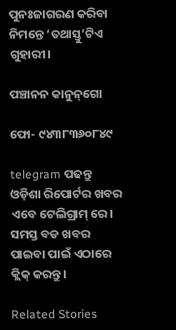ପୁନଃଜାଗରଣ କରିବା ନିମନ୍ତେ ‘ତଥାସ୍ତୁ’ଟିଏ ଗୁହାରୀ।

ପଞ୍ଚାନନ କାନୁନ୍‌ଗୋ

ଫୋ- ୯୪୩୮୩୬୦୮୪୯

telegram ପଢନ୍ତୁ ଓଡ଼ିଶା ରିପୋର୍ଟର ଖବର ଏବେ ଟେଲିଗ୍ରାମ୍ ରେ। ସମସ୍ତ ବଡ ଖବର ପାଇବା ପାଇଁ ଏଠାରେ କ୍ଲିକ୍ କରନ୍ତୁ।

Related Stories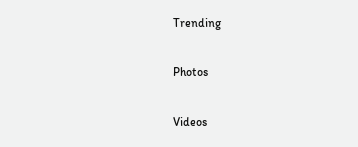Trending

Photos

Videos